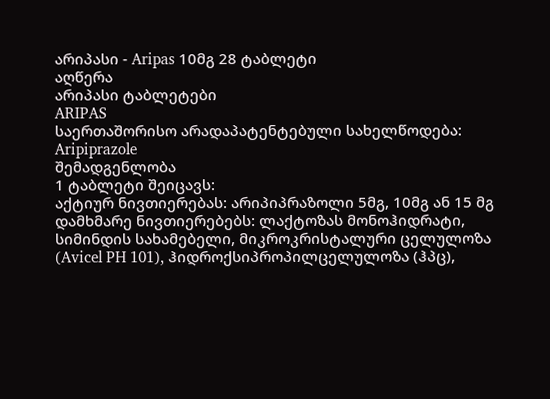არიპასი - Aripas 10მგ 28 ტაბლეტი
აღწერა
არიპასი ტაბლეტები
ARIPAS
საერთაშორისო არადაპატენტებული სახელწოდება: Aripiprazole
შემადგენლობა
1 ტაბლეტი შეიცავს:
აქტიურ ნივთიერებას: არიპიპრაზოლი 5მგ, 10მგ ან 15 მგ
დამხმარე ნივთიერებებს: ლაქტოზას მონოჰიდრატი, სიმინდის სახამებელი, მიკროკრისტალური ცელულოზა (Avicel PH 101), ჰიდროქსიპროპილცელულოზა (ჰპც),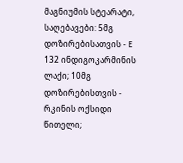მაგნიუმის სტეარატი, საღებავები: 5მგ დოზირებისათვის - Е 132 ინდიგოკარმინის ლაქი; 10მგ დოზირებისთვის - რკინის ოქსიდი წითელი;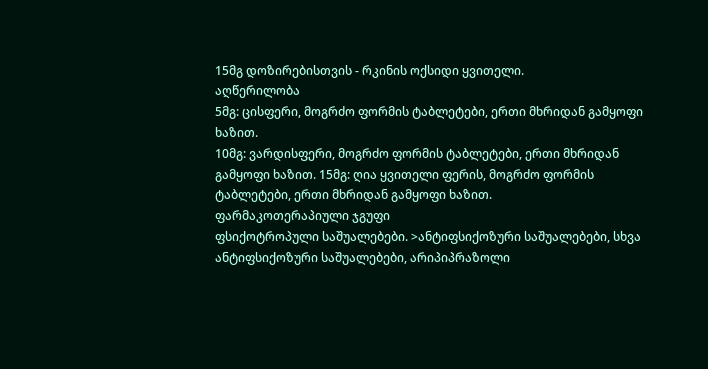15მგ დოზირებისთვის - რკინის ოქსიდი ყვითელი.
აღწერილობა
5მგ: ცისფერი, მოგრძო ფორმის ტაბლეტები, ერთი მხრიდან გამყოფი ხაზით.
10მგ: ვარდისფერი, მოგრძო ფორმის ტაბლეტები, ერთი მხრიდან გამყოფი ხაზით. 15მგ: ღია ყვითელი ფერის, მოგრძო ფორმის ტაბლეტები, ერთი მხრიდან გამყოფი ხაზით.
ფარმაკოთერაპიული ჯგუფი
ფსიქოტროპული საშუალებები. >ანტიფსიქოზური საშუალებები, სხვა ანტიფსიქოზური საშუალებები, არიპიპრაზოლი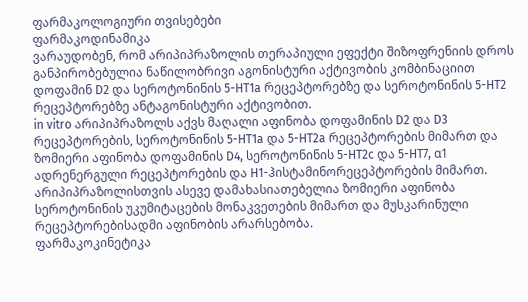ფარმაკოლოგიური თვისებები
ფარმაკოდინამიკა
ვარაუდობენ, რომ არიპიპრაზოლის თერაპიული ეფექტი შიზოფრენიის დროს განპირობებულია ნაწილობრივი აგონისტური აქტივობის კომბინაციით დოფამინ D2 და სეროტონინის 5-HT1a რეცეპტორებზე და სეროტონინის 5-HT2 რეცეპტორებზე ანტაგონისტური აქტივობით.
in vitro არიპიპრაზოლს აქვს მაღალი აფინობა დოფამინის D2 და D3 რეცეპტორების, სეროტონინის 5-HT1a და 5-HT2a რეცეპტორების მიმართ და ზომიერი აფინობა დოფამინის D4, სეროტონინის 5-HT2c და 5-HT7, α1 ადრენერგული რეცეპტორების და H1-ჰისტამინორეცეპტორების მიმართ.
არიპიპრაზოლისთვის ასევე დამახასიათებელია ზომიერი აფინობა სეროტონინის უკუმიტაცების მონაკვეთების მიმართ და მუსკარინული რეცეპტორებისადმი აფინობის არარსებობა.
ფარმაკოკინეტიკა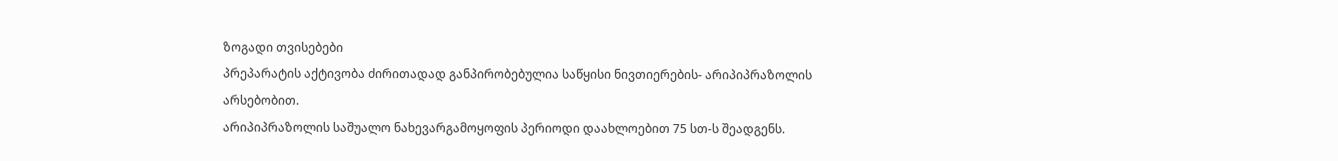ზოგადი თვისებები
პრეპარატის აქტივობა ძირითადად განპირობებულია საწყისი ნივთიერების- არიპიპრაზოლის არსებობით.
არიპიპრაზოლის საშუალო ნახევარგამოყოფის პერიოდი დაახლოებით 75 სთ-ს შეადგენს.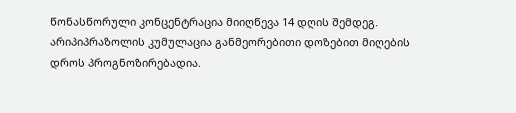წონასწორული კონცენტრაცია მიიღწევა 14 დღის შემდეგ. არიპიპრაზოლის კუმულაცია განმეორებითი დოზებით მიღების დროს პროგნოზირებადია.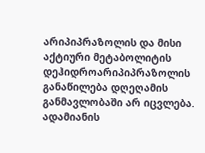არიპიპრაზოლის და მისი აქტიური მეტაბოლიტის დეჰიდროარიპიპრაზოლის განაწილება დღეღამის განმავლობაში არ იცვლება. ადამიანის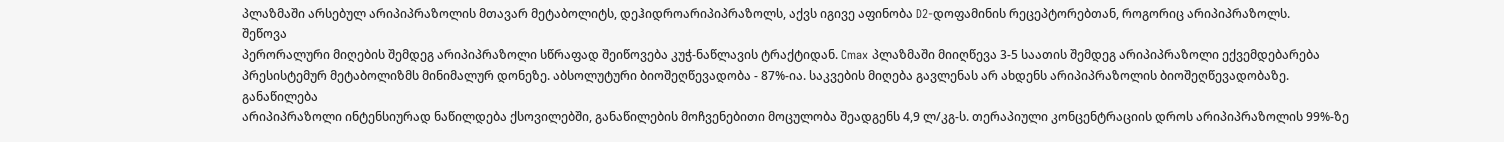პლაზმაში არსებულ არიპიპრაზოლის მთავარ მეტაბოლიტს, დეჰიდროარიპიპრაზოლს, აქვს იგივე აფინობა D2-დოფამინის რეცეპტორებთან, როგორიც არიპიპრაზოლს.
შეწოვა
პერორალური მიღების შემდეგ არიპიპრაზოლი სწრაფად შეიწოვება კუჭ-ნაწლავის ტრაქტიდან. Cmax პლაზმაში მიიღწევა 3-5 საათის შემდეგ არიპიპრაზოლი ექვემდებარება პრესისტემურ მეტაბოლიზმს მინიმალურ დონეზე. აბსოლუტური ბიოშეღწევადობა - 87%-ია. საკვების მიღება გავლენას არ ახდენს არიპიპრაზოლის ბიოშეღწევადობაზე.
განაწილება
არიპიპრაზოლი ინტენსიურად ნაწილდება ქსოვილებში, განაწილების მოჩვენებითი მოცულობა შეადგენს 4,9 ლ/კგ-ს. თერაპიული კონცენტრაციის დროს არიპიპრაზოლის 99%-ზე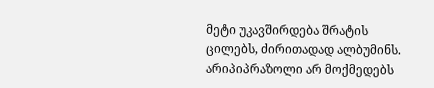მეტი უკავშირდება შრატის ცილებს, ძირითადად ალბუმინს. არიპიპრაზოლი არ მოქმედებს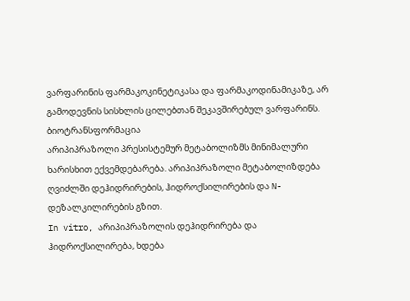ვარფარინის ფარმაკოკინეტიკასა და ფარმაკოდინამიკაზე, არ გამოდევნის სისხლის ცილებთან შეკავშირებულ ვარფარინს.
ბიოტრანსფორმაცია
არიპიპრაზოლი პრესისტემურ მეტაბოლიზმს მინიმალური ხარისხით ექვემდებარება. არიპიპრაზოლი მეტაბოლიზდება ღვიძლში დეჰიდრირების, ჰიდროქსილირების და N-დეზალკილირების გზით.
In vitro, არიპიპრაზოლის დეჰიდრირება და ჰიდროქსილირება, ხდება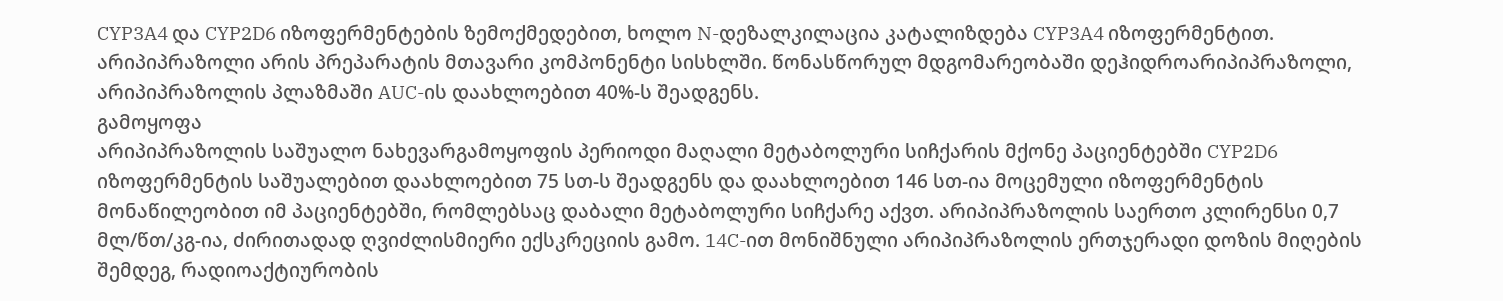CYP3A4 და CYP2D6 იზოფერმენტების ზემოქმედებით, ხოლო N-დეზალკილაცია კატალიზდება CYP3A4 იზოფერმენტით.
არიპიპრაზოლი არის პრეპარატის მთავარი კომპონენტი სისხლში. წონასწორულ მდგომარეობაში დეჰიდროარიპიპრაზოლი, არიპიპრაზოლის პლაზმაში AUC-ის დაახლოებით 40%-ს შეადგენს.
გამოყოფა
არიპიპრაზოლის საშუალო ნახევარგამოყოფის პერიოდი მაღალი მეტაბოლური სიჩქარის მქონე პაციენტებში CYP2D6 იზოფერმენტის საშუალებით დაახლოებით 75 სთ-ს შეადგენს და დაახლოებით 146 სთ-ია მოცემული იზოფერმენტის მონაწილეობით იმ პაციენტებში, რომლებსაც დაბალი მეტაბოლური სიჩქარე აქვთ. არიპიპრაზოლის საერთო კლირენსი 0,7 მლ/წთ/კგ-ია, ძირითადად ღვიძლისმიერი ექსკრეციის გამო. 14C-ით მონიშნული არიპიპრაზოლის ერთჯერადი დოზის მიღების შემდეგ, რადიოაქტიურობის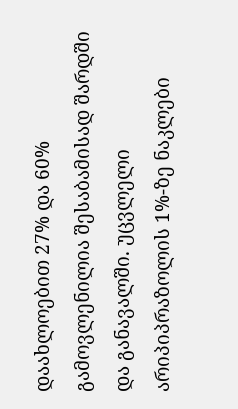დაახლოებით 27% და 60% გამოვლენილია შესაბამისად შარდში და განავალში. უცვლელი არიპიპრაზოლის 1%-ზე ნაკლები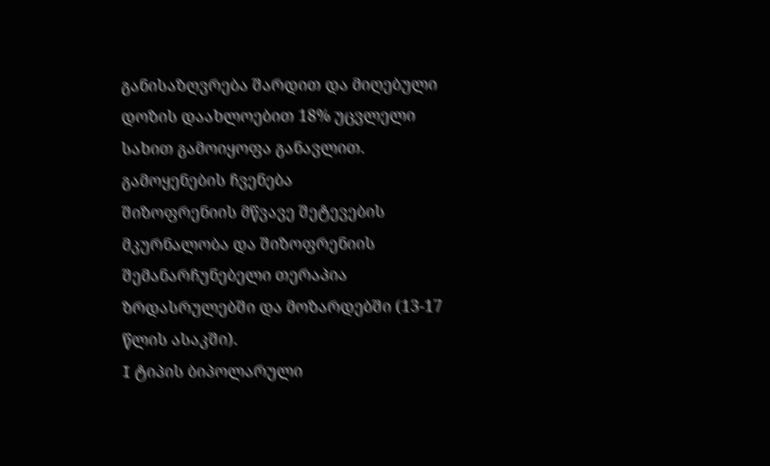განისაზღვრება შარდით და მიღებული დოზის დაახლოებით 18% უცვლელი სახით გამოიყოფა განავლით.
გამოყენების ჩვენება
შიზოფრენიის მწვავე შეტევების მკურნალობა და შიზოფრენიის შემანარჩუნებელი თერაპია ზრდასრულებში და მოზარდებში (13-17 წლის ასაკში).
I ტიპის ბიპოლარული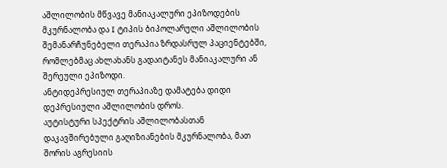აშლილობის მწვავე მანიაკალური ეპიზოდების მკურნალობა და I ტიპის ბიპოლარული აშლილობის შემანარჩუნებელი თერაპია ზრდასრულ პაციენტებში, რომლებმაც ახლახანს გადაიტანეს მანიაკალური ან შერეული ეპიზოდი.
ანტიდეპრესიულ თერაპიაზე დამატება დიდი დეპრესიული აშლილობის დროს.
აუტისტური სპექტრის აშლილობასთან დაკავშირებული გაღიზიანების მკურნალობა, მათ შორის აგრესიის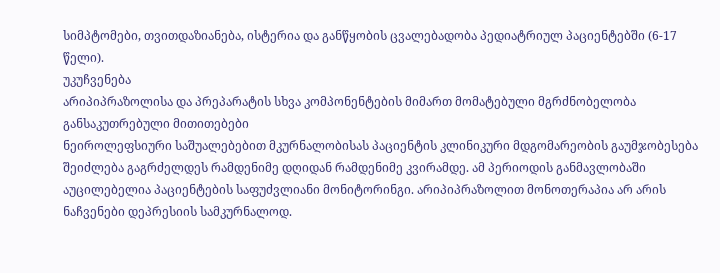სიმპტომები, თვითდაზიანება, ისტერია და განწყობის ცვალებადობა პედიატრიულ პაციენტებში (6-17 წელი).
უკუჩვენება
არიპიპრაზოლისა და პრეპარატის სხვა კომპონენტების მიმართ მომატებული მგრძნობელობა
განსაკუთრებული მითითებები
ნეიროლეფსიური საშუალებებით მკურნალობისას პაციენტის კლინიკური მდგომარეობის გაუმჯობესება შეიძლება გაგრძელდეს რამდენიმე დღიდან რამდენიმე კვირამდე. ამ პერიოდის განმავლობაში აუცილებელია პაციენტების საფუძვლიანი მონიტორინგი. არიპიპრაზოლით მონოთერაპია არ არის ნაჩვენები დეპრესიის სამკურნალოდ.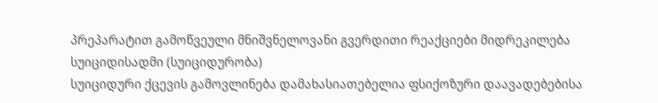პრეპარატით გამოწვეული მნიშვნელოვანი გვერდითი რეაქციები მიდრეკილება სუიციდისადმი (სუიციდურობა)
სუიციდური ქცევის გამოვლინება დამახასიათებელია ფსიქოზური დაავადებებისა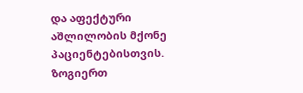და აფექტური აშლილობის მქონე პაციენტებისთვის. ზოგიერთ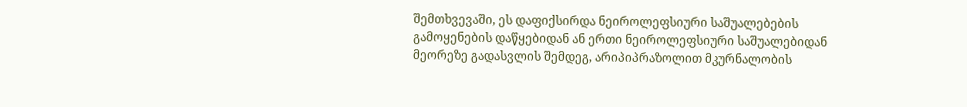შემთხვევაში, ეს დაფიქსირდა ნეიროლეფსიური საშუალებების გამოყენების დაწყებიდან ან ერთი ნეიროლეფსიური საშუალებიდან მეორეზე გადასვლის შემდეგ, არიპიპრაზოლით მკურნალობის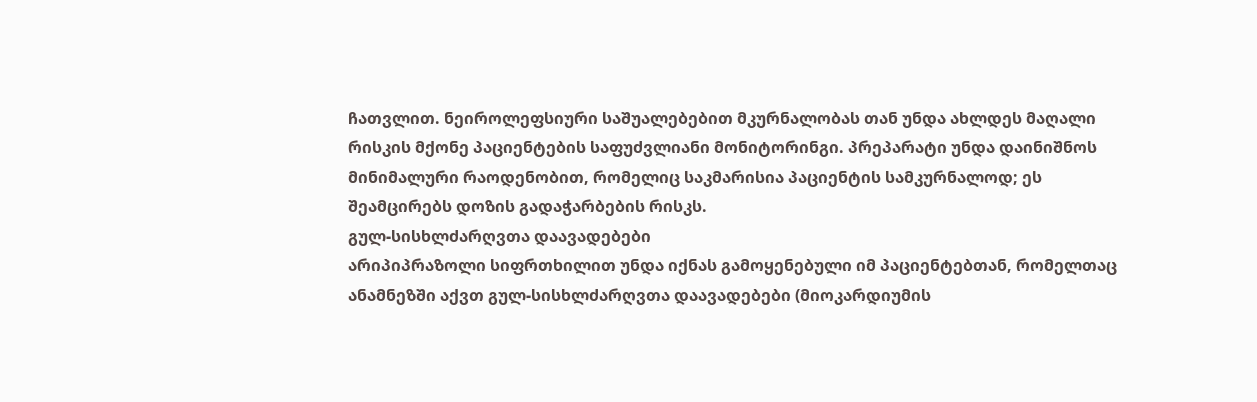ჩათვლით. ნეიროლეფსიური საშუალებებით მკურნალობას თან უნდა ახლდეს მაღალი რისკის მქონე პაციენტების საფუძვლიანი მონიტორინგი. პრეპარატი უნდა დაინიშნოს მინიმალური რაოდენობით, რომელიც საკმარისია პაციენტის სამკურნალოდ; ეს შეამცირებს დოზის გადაჭარბების რისკს.
გულ-სისხლძარღვთა დაავადებები
არიპიპრაზოლი სიფრთხილით უნდა იქნას გამოყენებული იმ პაციენტებთან, რომელთაც ანამნეზში აქვთ გულ-სისხლძარღვთა დაავადებები (მიოკარდიუმის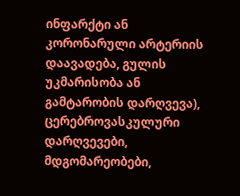ინფარქტი ან კორონარული არტერიის დაავადება, გულის უკმარისობა ან გამტარობის დარღვევა),
ცერებროვასკულური დარღვევები, მდგომარეობები,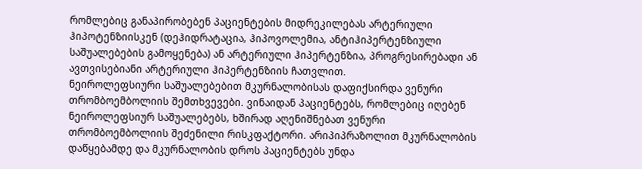რომლებიც განაპირობებენ პაციენტების მიდრეკილებას არტერიული ჰიპოტენზიისკენ (დეჰიდრატაცია, ჰიპოვოლემია, ანტიჰიპერტენზიული საშუალებების გამოყენება) ან არტერიული ჰიპერტენზია, პროგრესირებადი ან ავთვისებიანი არტერიული ჰიპერტენზიის ჩათვლით.
ნეიროლეფსიური საშუალებებით მკურნალობისას დაფიქსირდა ვენური თრომბოემბოლიის შემთხვევები. ვინაიდან პაციენტებს, რომლებიც იღებენ ნეიროლეფსიურ საშუალებებს, ხშირად აღენიშნებათ ვენური თრომბოემბოლიის შეძენილი რისკფაქტორი. არიპიპრაზოლით მკურნალობის დაწყებამდე და მკურნალობის დროს პაციენტებს უნდა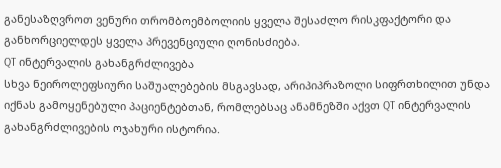განესაზღვროთ ვენური თრომბოემბოლიის ყველა შესაძლო რისკფაქტორი და განხორციელდეს ყველა პრევენციული ღონისძიება.
QT ინტერვალის გახანგრძლივება
სხვა ნეიროლეფსიური საშუალებების მსგავსად, არიპიპრაზოლი სიფრთხილით უნდა იქნას გამოყენებული პაციენტებთან, რომლებსაც ანამნეზში აქვთ QT ინტერვალის გახანგრძლივების ოჯახური ისტორია.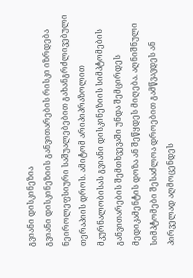გვიანი დისკინეზია
გვიანი დისკინეზიის განვითარების რისკი იზრდება ნეიროლეფსიური საშუალებებით გახანგრძლივებული თერაპიის დროს. ამიტომ არიპიპრაზოლით მკურნალობისას გვიანი დისკინეზიის სიმპტომების განვითარების შემთხვევაში უნდა შემცირდეს მედიკამენტის დოზა ან შეწყდეს მიღება. აღნიშნული სიმპტომები შესაძლოა დროებით გამწვავდეს ან პირველად აღმოცენდეს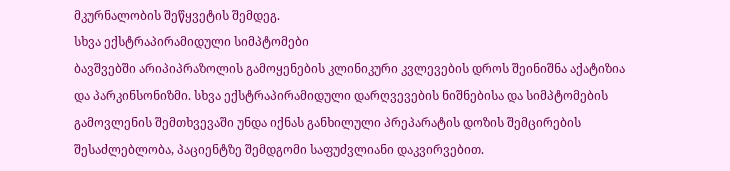მკურნალობის შეწყვეტის შემდეგ.
სხვა ექსტრაპირამიდული სიმპტომები
ბავშვებში არიპიპრაზოლის გამოყენების კლინიკური კვლევების დროს შეინიშნა აქატიზია და პარკინსონიზმი. სხვა ექსტრაპირამიდული დარღვევების ნიშნებისა და სიმპტომების გამოვლენის შემთხვევაში უნდა იქნას განხილული პრეპარატის დოზის შემცირების შესაძლებლობა, პაციენტზე შემდგომი საფუძვლიანი დაკვირვებით.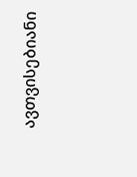ავთვისებიანი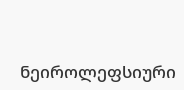ნეიროლეფსიური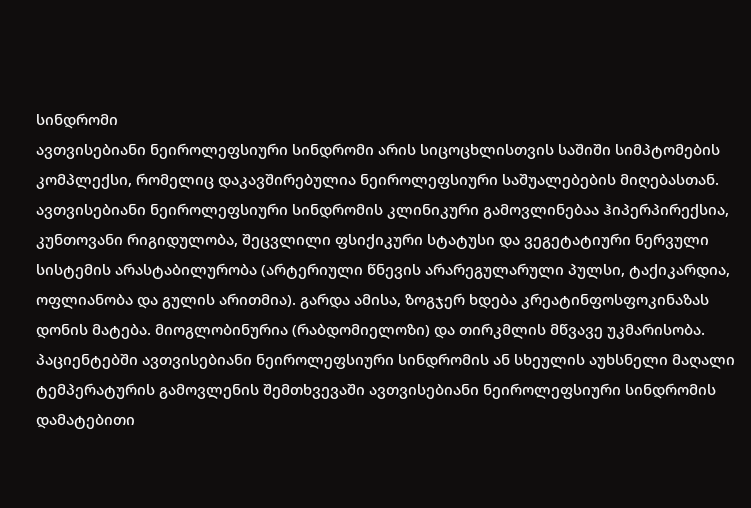სინდრომი
ავთვისებიანი ნეიროლეფსიური სინდრომი არის სიცოცხლისთვის საშიში სიმპტომების კომპლექსი, რომელიც დაკავშირებულია ნეიროლეფსიური საშუალებების მიღებასთან. ავთვისებიანი ნეიროლეფსიური სინდრომის კლინიკური გამოვლინებაა ჰიპერპირექსია, კუნთოვანი რიგიდულობა, შეცვლილი ფსიქიკური სტატუსი და ვეგეტატიური ნერვული სისტემის არასტაბილურობა (არტერიული წნევის არარეგულარული პულსი, ტაქიკარდია, ოფლიანობა და გულის არითმია). გარდა ამისა, ზოგჯერ ხდება კრეატინფოსფოკინაზას დონის მატება. მიოგლობინურია (რაბდომიელოზი) და თირკმლის მწვავე უკმარისობა. პაციენტებში ავთვისებიანი ნეიროლეფსიური სინდრომის ან სხეულის აუხსნელი მაღალი ტემპერატურის გამოვლენის შემთხვევაში ავთვისებიანი ნეიროლეფსიური სინდრომის დამატებითი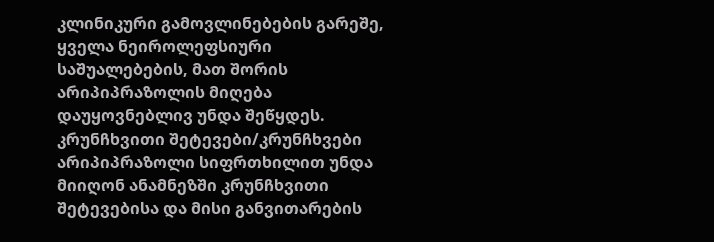კლინიკური გამოვლინებების გარეშე, ყველა ნეიროლეფსიური საშუალებების, მათ შორის არიპიპრაზოლის მიღება დაუყოვნებლივ უნდა შეწყდეს.
კრუნჩხვითი შეტევები/კრუნჩხვები
არიპიპრაზოლი სიფრთხილით უნდა მიიღონ ანამნეზში კრუნჩხვითი შეტევებისა და მისი განვითარების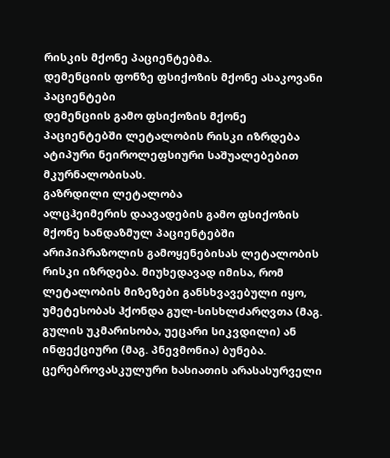რისკის მქონე პაციენტებმა.
დემენციის ფონზე ფსიქოზის მქონე ასაკოვანი პაციენტები
დემენციის გამო ფსიქოზის მქონე პაციენტებში ლეტალობის რისკი იზრდება ატიპური ნეიროლეფსიური საშუალებებით მკურნალობისას.
გაზრდილი ლეტალობა
ალცჰეიმერის დაავადების გამო ფსიქოზის მქონე ხანდაზმულ პაციენტებში არიპიპრაზოლის გამოყენებისას ლეტალობის რისკი იზრდება. მიუხედავად იმისა, რომ ლეტალობის მიზეზები განსხვავებული იყო, უმეტესობას ჰქონდა გულ-სისხლძარღვთა (მაგ. გულის უკმარისობა, უეცარი სიკვდილი) ან ინფექციური (მაგ. პნევმონია) ბუნება.
ცერებროვასკულური ხასიათის არასასურველი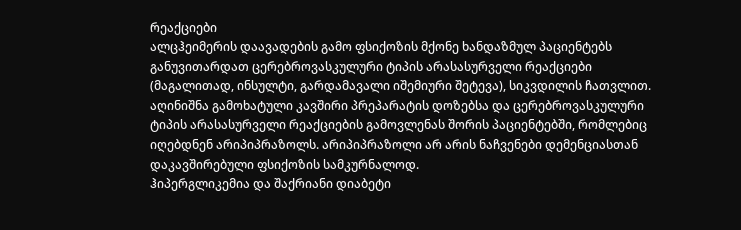რეაქციები
ალცჰეიმერის დაავადების გამო ფსიქოზის მქონე ხანდაზმულ პაციენტებს განუვითარდათ ცერებროვასკულური ტიპის არასასურველი რეაქციები (მაგალითად, ინსულტი, გარდამავალი იშემიური შეტევა), სიკვდილის ჩათვლით. აღინიშნა გამოხატული კავშირი პრეპარატის დოზებსა და ცერებროვასკულური ტიპის არასასურველი რეაქციების გამოვლენას შორის პაციენტებში, რომლებიც იღებდნენ არიპიპრაზოლს. არიპიპრაზოლი არ არის ნაჩვენები დემენციასთან დაკავშირებული ფსიქოზის სამკურნალოდ.
ჰიპერგლიკემია და შაქრიანი დიაბეტი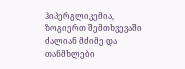ჰიპერგლიკემია, ზოგიერთ შემთხვევაში ძალიან მძიმე და თანმხლები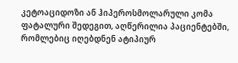კეტოაციდოზი ან ჰიპეროსმოლარული კომა ფატალური შედეგით, აღწერილია პაციენტებში, რომლებიც იღებდნენ ატიპიურ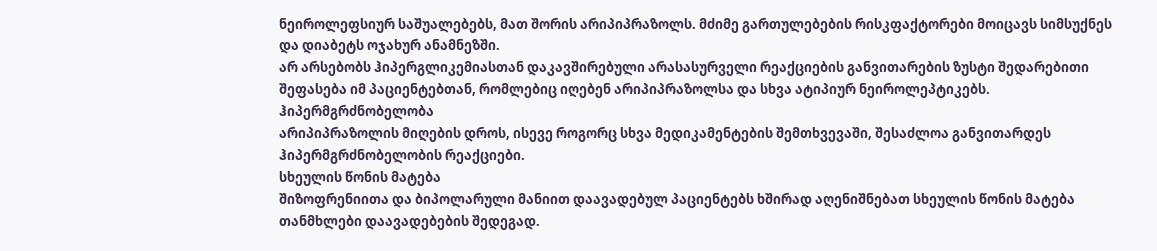ნეიროლეფსიურ საშუალებებს, მათ შორის არიპიპრაზოლს. მძიმე გართულებების რისკფაქტორები მოიცავს სიმსუქნეს და დიაბეტს ოჯახურ ანამნეზში.
არ არსებობს ჰიპერგლიკემიასთან დაკავშირებული არასასურველი რეაქციების განვითარების ზუსტი შედარებითი შეფასება იმ პაციენტებთან, რომლებიც იღებენ არიპიპრაზოლსა და სხვა ატიპიურ ნეიროლეპტიკებს.
ჰიპერმგრძნობელობა
არიპიპრაზოლის მიღების დროს, ისევე როგორც სხვა მედიკამენტების შემთხვევაში, შესაძლოა განვითარდეს ჰიპერმგრძნობელობის რეაქციები.
სხეულის წონის მატება
შიზოფრენიითა და ბიპოლარული მანიით დაავადებულ პაციენტებს ხშირად აღენიშნებათ სხეულის წონის მატება თანმხლები დაავადებების შედეგად.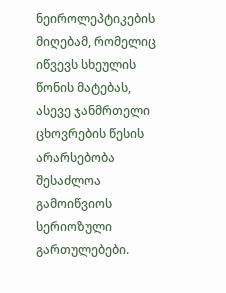ნეიროლეპტიკების მიღებამ, რომელიც იწვევს სხეულის წონის მატებას, ასევე ჯანმრთელი ცხოვრების წესის არარსებობა შესაძლოა გამოიწვიოს სერიოზული გართულებები.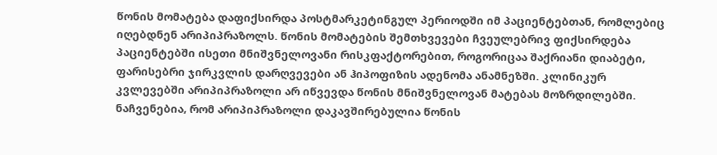წონის მომატება დაფიქსირდა პოსტმარკეტინგულ პერიოდში იმ პაციენტებთან, რომლებიც იღებდნენ არიპიპრაზოლს. წონის მომატების შემთხვევები ჩვეულებრივ ფიქსირდება პაციენტებში ისეთი მნიშვნელოვანი რისკფაქტორებით, როგორიცაა შაქრიანი დიაბეტი, ფარისებრი ჯირკვლის დარღვევები ან ჰიპოფიზის ადენომა ანამნეზში. კლინიკურ კვლევებში არიპიპრაზოლი არ იწვევდა წონის მნიშვნელოვან მატებას მოზრდილებში. ნაჩვენებია, რომ არიპიპრაზოლი დაკავშირებულია წონის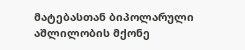მატებასთან ბიპოლარული აშლილობის მქონე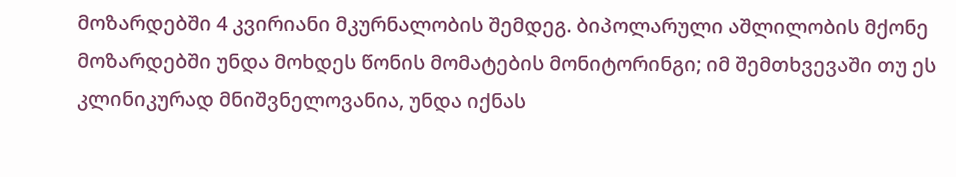მოზარდებში 4 კვირიანი მკურნალობის შემდეგ. ბიპოლარული აშლილობის მქონე მოზარდებში უნდა მოხდეს წონის მომატების მონიტორინგი; იმ შემთხვევაში თუ ეს კლინიკურად მნიშვნელოვანია, უნდა იქნას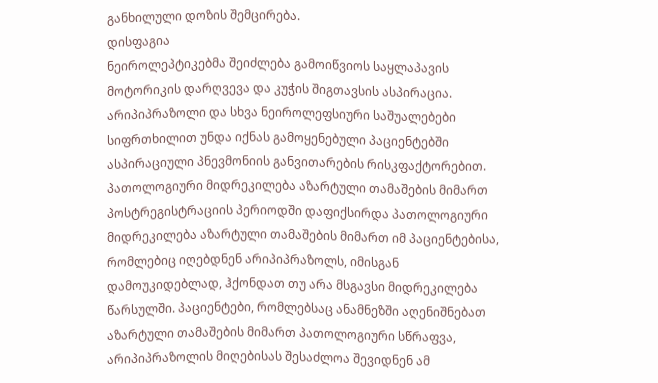განხილული დოზის შემცირება.
დისფაგია
ნეიროლეპტიკებმა შეიძლება გამოიწვიოს საყლაპავის მოტორიკის დარღვევა და კუჭის შიგთავსის ასპირაცია. არიპიპრაზოლი და სხვა ნეიროლეფსიური საშუალებები სიფრთხილით უნდა იქნას გამოყენებული პაციენტებში ასპირაციული პნევმონიის განვითარების რისკფაქტორებით.
პათოლოგიური მიდრეკილება აზარტული თამაშების მიმართ
პოსტრეგისტრაციის პერიოდში დაფიქსირდა პათოლოგიური მიდრეკილება აზარტული თამაშების მიმართ იმ პაციენტებისა, რომლებიც იღებდნენ არიპიპრაზოლს, იმისგან დამოუკიდებლად, ჰქონდათ თუ არა მსგავსი მიდრეკილება წარსულში. პაციენტები, რომლებსაც ანამნეზში აღენიშნებათ აზარტული თამაშების მიმართ პათოლოგიური სწრაფვა, არიპიპრაზოლის მიღებისას შესაძლოა შევიდნენ ამ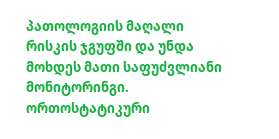პათოლოგიის მაღალი რისკის ჯგუფში და უნდა მოხდეს მათი საფუძვლიანი მონიტორინგი.
ორთოსტატიკური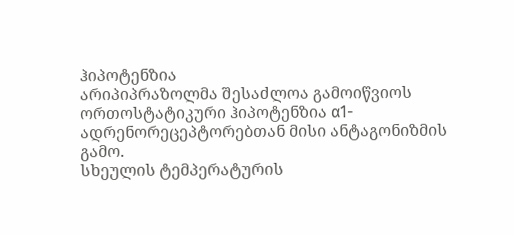ჰიპოტენზია
არიპიპრაზოლმა შესაძლოა გამოიწვიოს ორთოსტატიკური ჰიპოტენზია α1-ადრენორეცეპტორებთან მისი ანტაგონიზმის გამო.
სხეულის ტემპერატურის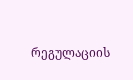რეგულაციის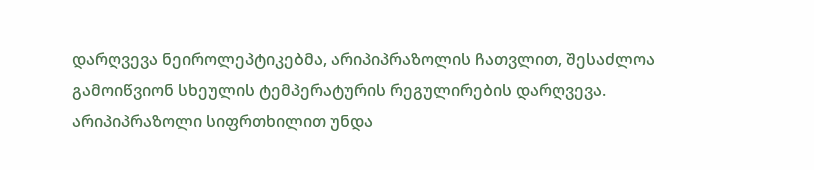დარღვევა ნეიროლეპტიკებმა, არიპიპრაზოლის ჩათვლით, შესაძლოა გამოიწვიონ სხეულის ტემპერატურის რეგულირების დარღვევა. არიპიპრაზოლი სიფრთხილით უნდა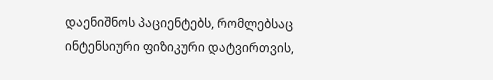დაენიშნოს პაციენტებს, რომლებსაც ინტენსიური ფიზიკური დატვირთვის,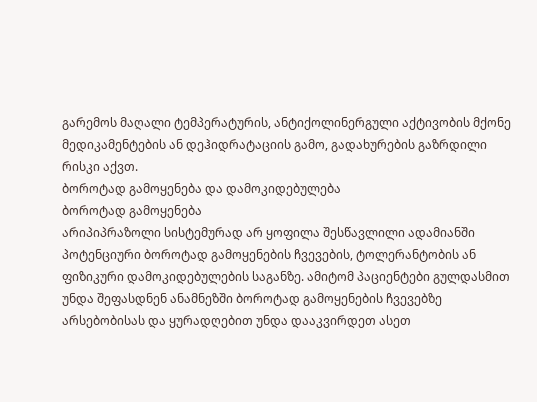გარემოს მაღალი ტემპერატურის, ანტიქოლინერგული აქტივობის მქონე მედიკამენტების ან დეჰიდრატაციის გამო, გადახურების გაზრდილი რისკი აქვთ.
ბოროტად გამოყენება და დამოკიდებულება
ბოროტად გამოყენება
არიპიპრაზოლი სისტემურად არ ყოფილა შესწავლილი ადამიანში პოტენციური ბოროტად გამოყენების ჩვევების, ტოლერანტობის ან ფიზიკური დამოკიდებულების საგანზე. ამიტომ პაციენტები გულდასმით უნდა შეფასდნენ ანამნეზში ბოროტად გამოყენების ჩვევებზე არსებობისას და ყურადღებით უნდა დააკვირდეთ ასეთ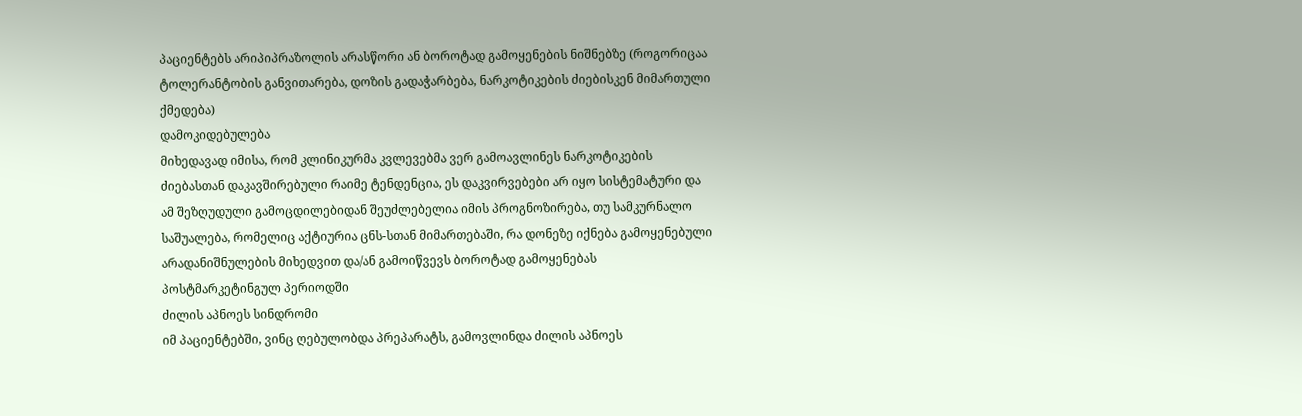პაციენტებს არიპიპრაზოლის არასწორი ან ბოროტად გამოყენების ნიშნებზე (როგორიცაა ტოლერანტობის განვითარება, დოზის გადაჭარბება, ნარკოტიკების ძიებისკენ მიმართული ქმედება)
დამოკიდებულება
მიხედავად იმისა, რომ კლინიკურმა კვლევებმა ვერ გამოავლინეს ნარკოტიკების ძიებასთან დაკავშირებული რაიმე ტენდენცია, ეს დაკვირვებები არ იყო სისტემატური და ამ შეზღუდული გამოცდილებიდან შეუძლებელია იმის პროგნოზირება, თუ სამკურნალო საშუალება, რომელიც აქტიურია ცნს-სთან მიმართებაში, რა დონეზე იქნება გამოყენებული არადანიშნულების მიხედვით და/ან გამოიწვევს ბოროტად გამოყენებას პოსტმარკეტინგულ პერიოდში
ძილის აპნოეს სინდრომი
იმ პაციენტებში, ვინც ღებულობდა პრეპარატს, გამოვლინდა ძილის აპნოეს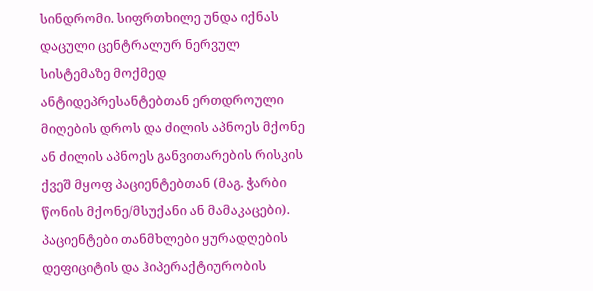სინდრომი. სიფრთხილე უნდა იქნას დაცული ცენტრალურ ნერვულ სისტემაზე მოქმედ ანტიდეპრესანტებთან ერთდროული მიღების დროს და ძილის აპნოეს მქონე ან ძილის აპნოეს განვითარების რისკის ქვეშ მყოფ პაციენტებთან (მაგ. ჭარბი წონის მქონე/მსუქანი ან მამაკაცები).
პაციენტები თანმხლები ყურადღების დეფიციტის და ჰიპერაქტიურობის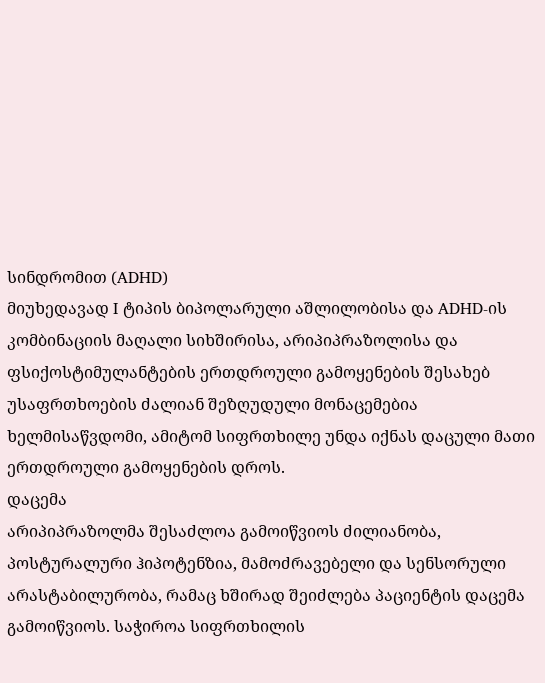სინდრომით (ADHD)
მიუხედავად I ტიპის ბიპოლარული აშლილობისა და ADHD-ის კომბინაციის მაღალი სიხშირისა, არიპიპრაზოლისა და ფსიქოსტიმულანტების ერთდროული გამოყენების შესახებ უსაფრთხოების ძალიან შეზღუდული მონაცემებია ხელმისაწვდომი, ამიტომ სიფრთხილე უნდა იქნას დაცული მათი ერთდროული გამოყენების დროს.
დაცემა
არიპიპრაზოლმა შესაძლოა გამოიწვიოს ძილიანობა, პოსტურალური ჰიპოტენზია, მამოძრავებელი და სენსორული არასტაბილურობა, რამაც ხშირად შეიძლება პაციენტის დაცემა გამოიწვიოს. საჭიროა სიფრთხილის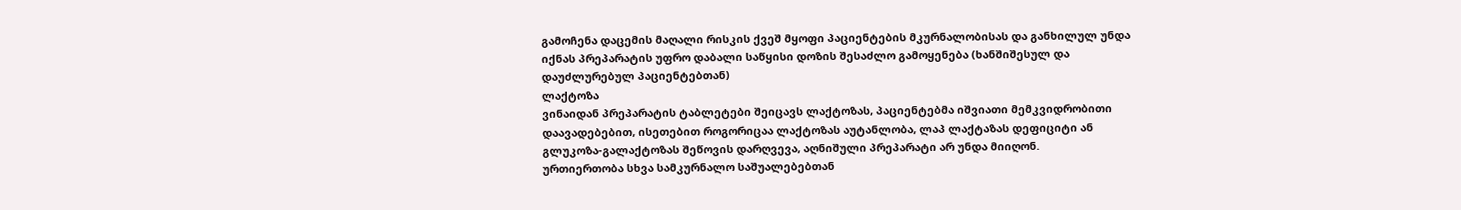გამოჩენა დაცემის მაღალი რისკის ქვეშ მყოფი პაციენტების მკურნალობისას და განხილულ უნდა იქნას პრეპარატის უფრო დაბალი საწყისი დოზის შესაძლო გამოყენება (ხანშიშესულ და დაუძლურებულ პაციენტებთან)
ლაქტოზა
ვინაიდან პრეპარატის ტაბლეტები შეიცავს ლაქტოზას, პაციენტებმა იშვიათი მემკვიდრობითი დაავადებებით, ისეთებით როგორიცაა ლაქტოზას აუტანლობა, ლაპ ლაქტაზას დეფიციტი ან გლუკოზა-გალაქტოზას შეწოვის დარღვევა, აღნიშული პრეპარატი არ უნდა მიიღონ.
ურთიერთობა სხვა სამკურნალო საშუალებებთან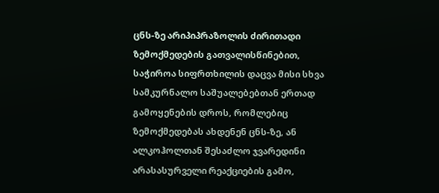ცნს-ზე არიპიპრაზოლის ძირითადი ზემოქმედების გათვალისწინებით, საჭიროა სიფრთხილის დაცვა მისი სხვა სამკურნალო საშუალებებთან ერთად გამოყენების დროს, რომლებიც ზემოქმედებას ახდენენ ცნს-ზე, ან ალკოჰოლთან შესაძლო ჯვარედინი არასასურველი რეაქციების გამო,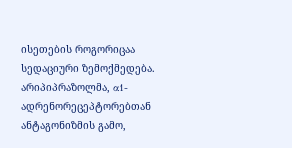ისეთების როგორიცაა სედაციური ზემოქმედება. არიპიპრაზოლმა, α1-ადრენორეცეპტორებთან ანტაგონიზმის გამო,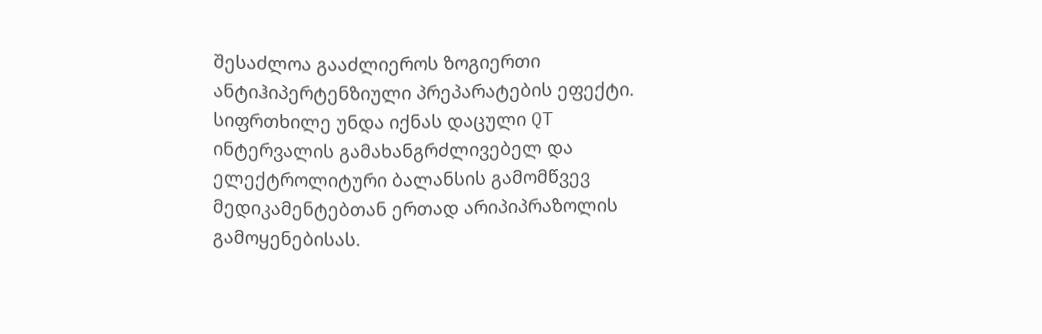შესაძლოა გააძლიეროს ზოგიერთი ანტიჰიპერტენზიული პრეპარატების ეფექტი.
სიფრთხილე უნდა იქნას დაცული QT ინტერვალის გამახანგრძლივებელ და ელექტროლიტური ბალანსის გამომწვევ მედიკამენტებთან ერთად არიპიპრაზოლის გამოყენებისას.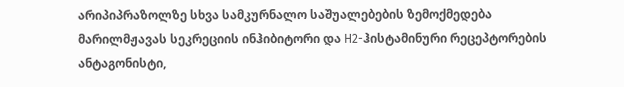არიპიპრაზოლზე სხვა სამკურნალო საშუალებების ზემოქმედება
მარილმჟავას სეკრეციის ინჰიბიტორი და H2-ჰისტამინური რეცეპტორების ანტაგონისტი,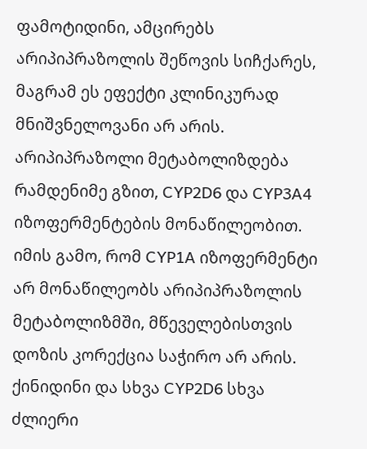ფამოტიდინი, ამცირებს არიპიპრაზოლის შეწოვის სიჩქარეს, მაგრამ ეს ეფექტი კლინიკურად მნიშვნელოვანი არ არის.
არიპიპრაზოლი მეტაბოლიზდება რამდენიმე გზით, CYP2D6 და CYP3A4 იზოფერმენტების მონაწილეობით. იმის გამო, რომ CYP1A იზოფერმენტი არ მონაწილეობს არიპიპრაზოლის მეტაბოლიზმში, მწეველებისთვის დოზის კორექცია საჭირო არ არის.
ქინიდინი და სხვა CYP2D6 სხვა ძლიერი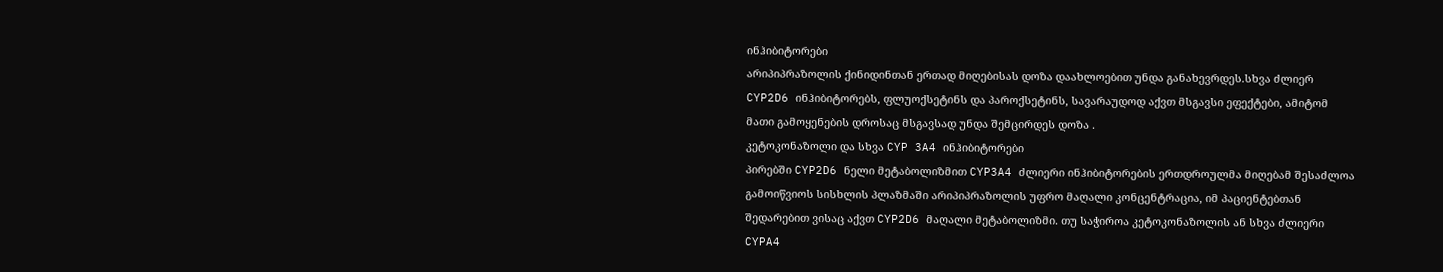ინჰიბიტორები
არიპიპრაზოლის ქინიდინთან ერთად მიღებისას დოზა დაახლოებით უნდა განახევრდეს.სხვა ძლიერ CYP2D6 ინჰიბიტორებს, ფლუოქსეტინს და პაროქსეტინს, სავარაუდოდ აქვთ მსგავსი ეფექტები, ამიტომ მათი გამოყენების დროსაც მსგავსად უნდა შემცირდეს დოზა .
კეტოკონაზოლი და სხვა CYP 3A4 ინჰიბიტორები
პირებში CYP2D6 ნელი მეტაბოლიზმით CYP3A4 ძლიერი ინჰიბიტორების ერთდროულმა მიღებამ შესაძლოა გამოიწვიოს სისხლის პლაზმაში არიპიპრაზოლის უფრო მაღალი კონცენტრაცია, იმ პაციენტებთან შედარებით ვისაც აქვთ CYP2D6 მაღალი მეტაბოლიზმი. თუ საჭიროა კეტოკონაზოლის ან სხვა ძლიერი CYPA4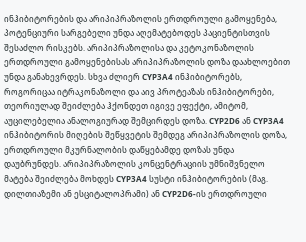ინჰიბიტორების და არიპიპრაზოლის ერთდროული გამოყენება, პოტენციური სარგებელი უნდა აღემატებოდეს პაციენტისთვის შესაძლო რისკებს. არიპიპრაზოლისა და კეტოკონაზოლის ერთდროული გამოყენებისას არიპიპრაზოლის დოზა დაახლოებით უნდა განახევრდეს. სხვა ძლიერ CYP3A4 ინჰიბიტორებს, როგორიცაა იტრაკონაზოლი და აივ პროტეაზას ინჰიბიტორები, თეორიულად შეიძლება ჰქონდეთ იგივე ეფექტი, ამიტომ, აუცილებელია ანალოგიურად შემცირდეს დოზა. CYP2D6 ან CYP3A4 ინჰიბიტორის მიღების შეწყვეტის შემდეგ არიპიპრაზოლის დოზა, ერთდროული მკურნალობის დაწყებამდე დოზას უნდა დაუბრუნდეს. არიპიპრაზოლის კონცენტრაციის უმნიშვნელო მატება შეიძლება მოხდეს CYP3A4 სუსტი ინჰიბიტორების (მაგ. დილთიაზემი ან ესციტალოპრამი) ან CYP2D6-ის ერთდროული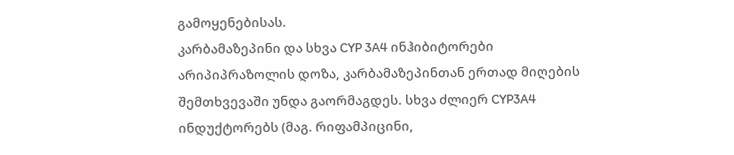გამოყენებისას.
კარბამაზეპინი და სხვა CYP 3A4 ინჰიბიტორები
არიპიპრაზოლის დოზა, კარბამაზეპინთან ერთად მიღების შემთხვევაში უნდა გაორმაგდეს. სხვა ძლიერ CYP3A4 ინდუქტორებს (მაგ. რიფამპიცინი,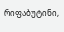რიფაბუტინი,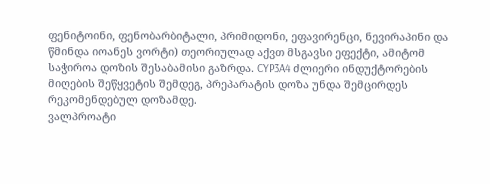ფენიტოინი, ფენობარბიტალი, პრიმიდონი, ეფავირენცი, ნევირაპინი და წმინდა იოანეს ვორტი) თეორიულად აქვთ მსგავსი ეფექტი, ამიტომ საჭიროა დოზის შესაბამისი გაზრდა. CYP3A4 ძლიერი ინდუქტორების მიღების შეწყვეტის შემდეგ, პრეპარატის დოზა უნდა შემცირდეს რეკომენდებულ დოზამდე.
ვალპროატი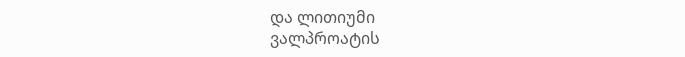და ლითიუმი
ვალპროატის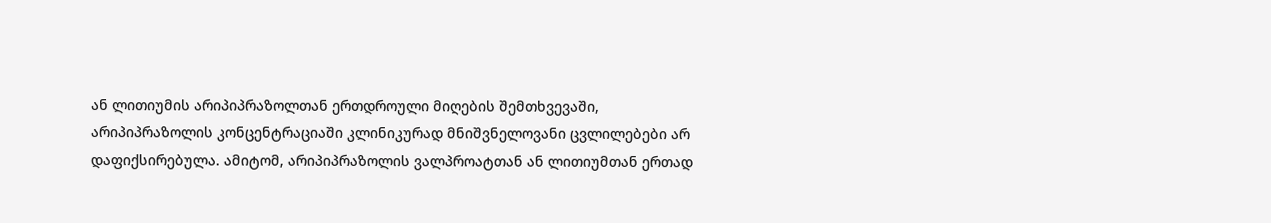ან ლითიუმის არიპიპრაზოლთან ერთდროული მიღების შემთხვევაში, არიპიპრაზოლის კონცენტრაციაში კლინიკურად მნიშვნელოვანი ცვლილებები არ დაფიქსირებულა. ამიტომ, არიპიპრაზოლის ვალპროატთან ან ლითიუმთან ერთად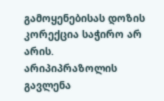გამოყენებისას დოზის კორექცია საჭირო არ არის.
არიპიპრაზოლის გავლენა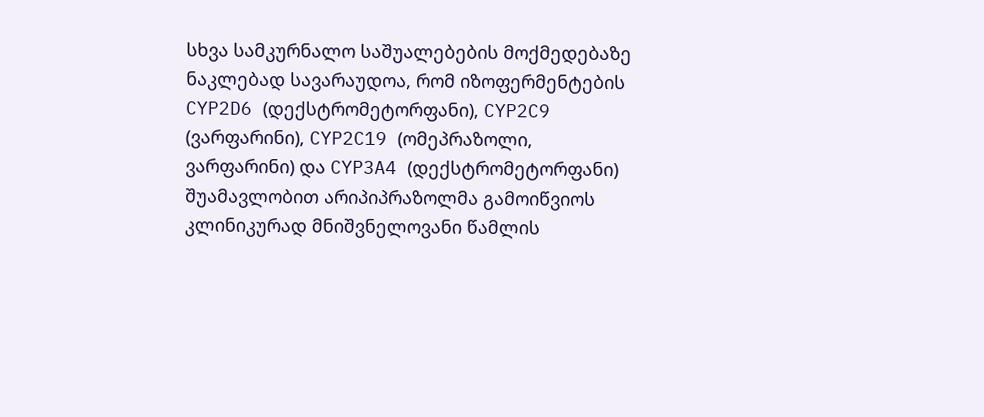სხვა სამკურნალო საშუალებების მოქმედებაზე
ნაკლებად სავარაუდოა, რომ იზოფერმენტების CYP2D6 (დექსტრომეტორფანი), CYP2C9 (ვარფარინი), CYP2C19 (ომეპრაზოლი, ვარფარინი) და CYP3A4 (დექსტრომეტორფანი) შუამავლობით არიპიპრაზოლმა გამოიწვიოს კლინიკურად მნიშვნელოვანი წამლის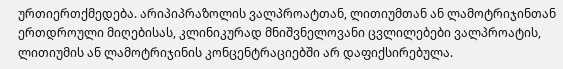ურთიერთქმედება. არიპიპრაზოლის ვალპროატთან, ლითიუმთან ან ლამოტრიჯინთან ერთდროული მიღებისას, კლინიკურად მნიშვნელოვანი ცვლილებები ვალპროატის, ლითიუმის ან ლამოტრიჯინის კონცენტრაციებში არ დაფიქსირებულა.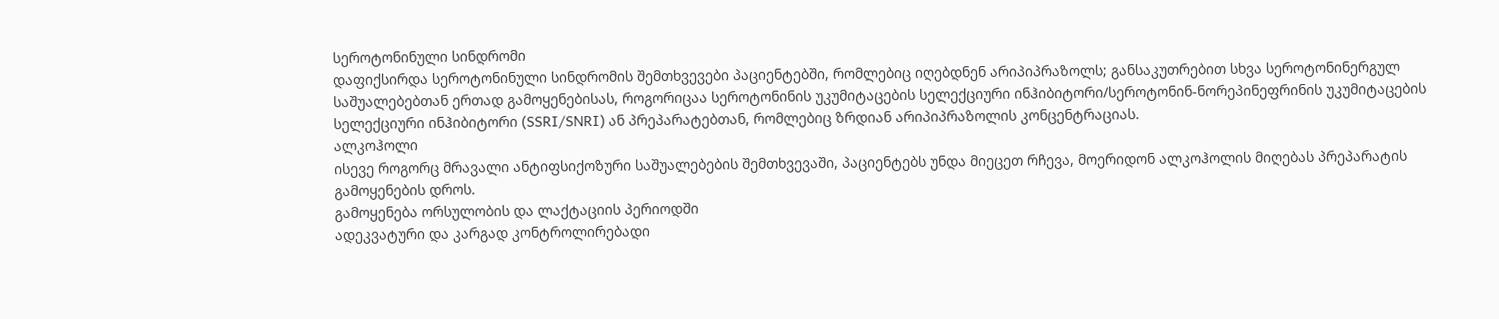სეროტონინული სინდრომი
დაფიქსირდა სეროტონინული სინდრომის შემთხვევები პაციენტებში, რომლებიც იღებდნენ არიპიპრაზოლს; განსაკუთრებით სხვა სეროტონინერგულ საშუალებებთან ერთად გამოყენებისას, როგორიცაა სეროტონინის უკუმიტაცების სელექციური ინჰიბიტორი/სეროტონინ-ნორეპინეფრინის უკუმიტაცების სელექციური ინჰიბიტორი (SSRI/SNRI) ან პრეპარატებთან, რომლებიც ზრდიან არიპიპრაზოლის კონცენტრაციას.
ალკოჰოლი
ისევე როგორც მრავალი ანტიფსიქოზური საშუალებების შემთხვევაში, პაციენტებს უნდა მიეცეთ რჩევა, მოერიდონ ალკოჰოლის მიღებას პრეპარატის გამოყენების დროს.
გამოყენება ორსულობის და ლაქტაციის პერიოდში
ადეკვატური და კარგად კონტროლირებადი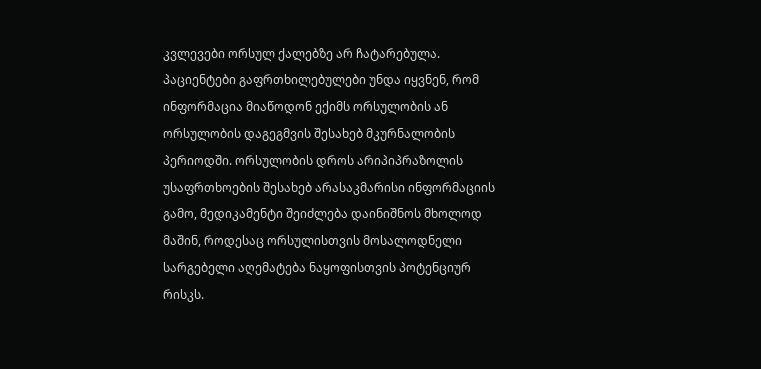კვლევები ორსულ ქალებზე არ ჩატარებულა. პაციენტები გაფრთხილებულები უნდა იყვნენ, რომ ინფორმაცია მიაწოდონ ექიმს ორსულობის ან ორსულობის დაგეგმვის შესახებ მკურნალობის პერიოდში. ორსულობის დროს არიპიპრაზოლის უსაფრთხოების შესახებ არასაკმარისი ინფორმაციის გამო, მედიკამენტი შეიძლება დაინიშნოს მხოლოდ მაშინ, როდესაც ორსულისთვის მოსალოდნელი სარგებელი აღემატება ნაყოფისთვის პოტენციურ რისკს.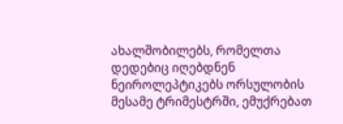ახალშობილებს, რომელთა დედებიც იღებდნენ ნეიროლეპტიკებს ორსულობის მესამე ტრიმესტრში, ემუქრებათ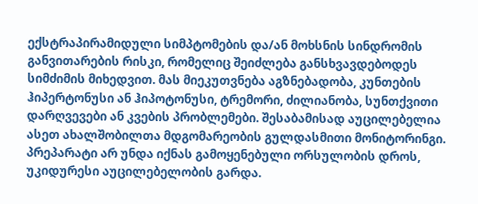ექსტრაპირამიდული სიმპტომების და/ან მოხსნის სინდრომის განვითარების რისკი, რომელიც შეიძლება განსხვავდებოდეს სიმძიმის მიხედვით. მას მიეკუთვნება აგზნებადობა, კუნთების ჰიპერტონუსი ან ჰიპოტონუსი, ტრემორი, ძილიანობა, სუნთქვითი დარღვევები ან კვების პრობლემები. შესაბამისად აუცილებელია ასეთ ახალშობილთა მდგომარეობის გულდასმითი მონიტორინგი. პრეპარატი არ უნდა იქნას გამოყენებული ორსულობის დროს, უკიდურესი აუცილებელობის გარდა.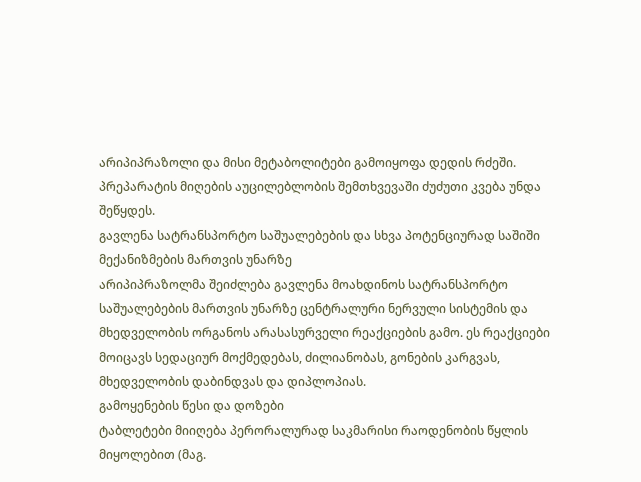არიპიპრაზოლი და მისი მეტაბოლიტები გამოიყოფა დედის რძეში. პრეპარატის მიღების აუცილებლობის შემთხვევაში ძუძუთი კვება უნდა შეწყდეს.
გავლენა სატრანსპორტო საშუალებების და სხვა პოტენციურად საშიში მექანიზმების მართვის უნარზე
არიპიპრაზოლმა შეიძლება გავლენა მოახდინოს სატრანსპორტო საშუალებების მართვის უნარზე ცენტრალური ნერვული სისტემის და მხედველობის ორგანოს არასასურველი რეაქციების გამო. ეს რეაქციები მოიცავს სედაციურ მოქმედებას, ძილიანობას, გონების კარგვას, მხედველობის დაბინდვას და დიპლოპიას.
გამოყენების წესი და დოზები
ტაბლეტები მიიღება პერორალურად საკმარისი რაოდენობის წყლის მიყოლებით (მაგ.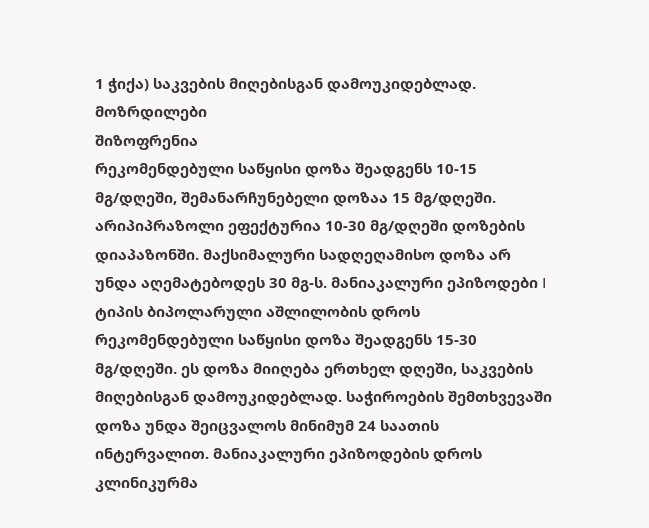1 ჭიქა) საკვების მიღებისგან დამოუკიდებლად.
მოზრდილები
შიზოფრენია
რეკომენდებული საწყისი დოზა შეადგენს 10-15 მგ/დღეში, შემანარჩუნებელი დოზაა 15 მგ/დღეში. არიპიპრაზოლი ეფექტურია 10-30 მგ/დღეში დოზების დიაპაზონში. მაქსიმალური სადღეღამისო დოზა არ უნდა აღემატებოდეს 30 მგ-ს. მანიაკალური ეპიზოდები I ტიპის ბიპოლარული აშლილობის დროს რეკომენდებული საწყისი დოზა შეადგენს 15-30 მგ/დღეში. ეს დოზა მიიღება ერთხელ დღეში, საკვების მიღებისგან დამოუკიდებლად. საჭიროების შემთხვევაში დოზა უნდა შეიცვალოს მინიმუმ 24 საათის ინტერვალით. მანიაკალური ეპიზოდების დროს კლინიკურმა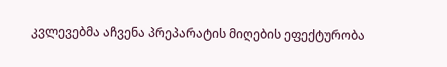კვლევებმა აჩვენა პრეპარატის მიღების ეფექტურობა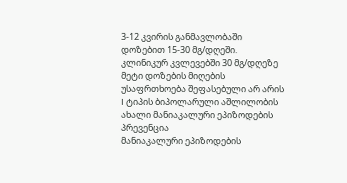3-12 კვირის განმავლობაში დოზებით 15-30 მგ/დღეში. კლინიკურ კვლევებში 30 მგ/დღეზე მეტი დოზების მიღების უსაფრთხოება შეფასებული არ არის
I ტიპის ბიპოლარული აშლილობის ახალი მანიაკალური ეპიზოდების პრევენცია
მანიაკალური ეპიზოდების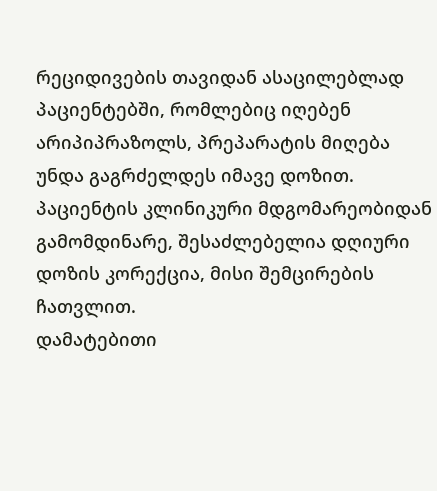რეციდივების თავიდან ასაცილებლად პაციენტებში, რომლებიც იღებენ არიპიპრაზოლს, პრეპარატის მიღება უნდა გაგრძელდეს იმავე დოზით. პაციენტის კლინიკური მდგომარეობიდან გამომდინარე, შესაძლებელია დღიური დოზის კორექცია, მისი შემცირების ჩათვლით.
დამატებითი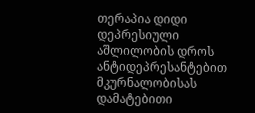თერაპია დიდი დეპრესიული აშლილობის დროს
ანტიდეპრესანტებით მკურნალობისას დამატებითი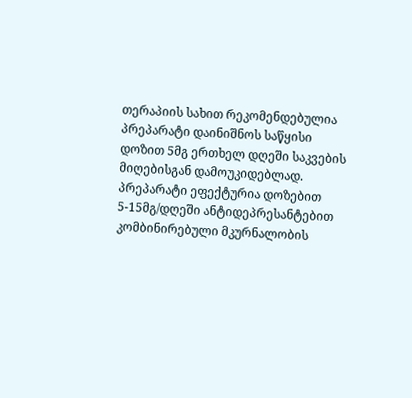თერაპიის სახით რეკომენდებულია პრეპარატი დაინიშნოს საწყისი დოზით 5მგ ერთხელ დღეში საკვების მიღებისგან დამოუკიდებლად.
პრეპარატი ეფექტურია დოზებით 5-15მგ/დღეში ანტიდეპრესანტებით კომბინირებული მკურნალობის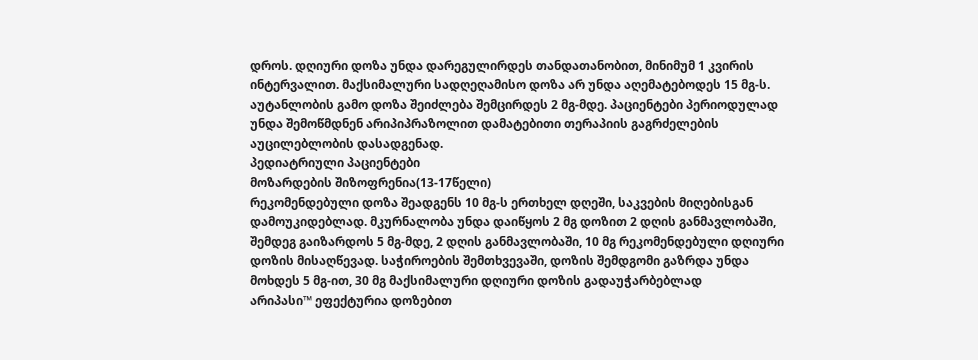დროს. დღიური დოზა უნდა დარეგულირდეს თანდათანობით, მინიმუმ 1 კვირის ინტერვალით. მაქსიმალური სადღეღამისო დოზა არ უნდა აღემატებოდეს 15 მგ-ს. აუტანლობის გამო დოზა შეიძლება შემცირდეს 2 მგ-მდე. პაციენტები პერიოდულად უნდა შემოწმდნენ არიპიპრაზოლით დამატებითი თერაპიის გაგრძელების აუცილებლობის დასადგენად.
პედიატრიული პაციენტები
მოზარდების შიზოფრენია(13-17წელი)
რეკომენდებული დოზა შეადგენს 10 მგ-ს ერთხელ დღეში, საკვების მიღებისგან დამოუკიდებლად. მკურნალობა უნდა დაიწყოს 2 მგ დოზით 2 დღის განმავლობაში, შემდეგ გაიზარდოს 5 მგ-მდე, 2 დღის განმავლობაში, 10 მგ რეკომენდებული დღიური დოზის მისაღწევად. საჭიროების შემთხვევაში, დოზის შემდგომი გაზრდა უნდა მოხდეს 5 მგ-ით, 30 მგ მაქსიმალური დღიური დოზის გადაუჭარბებლად
არიპასი™ ეფექტურია დოზებით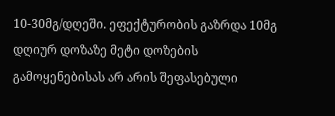10-30მგ/დღეში. ეფექტურობის გაზრდა 10მგ დღიურ დოზაზე მეტი დოზების გამოყენებისას არ არის შეფასებული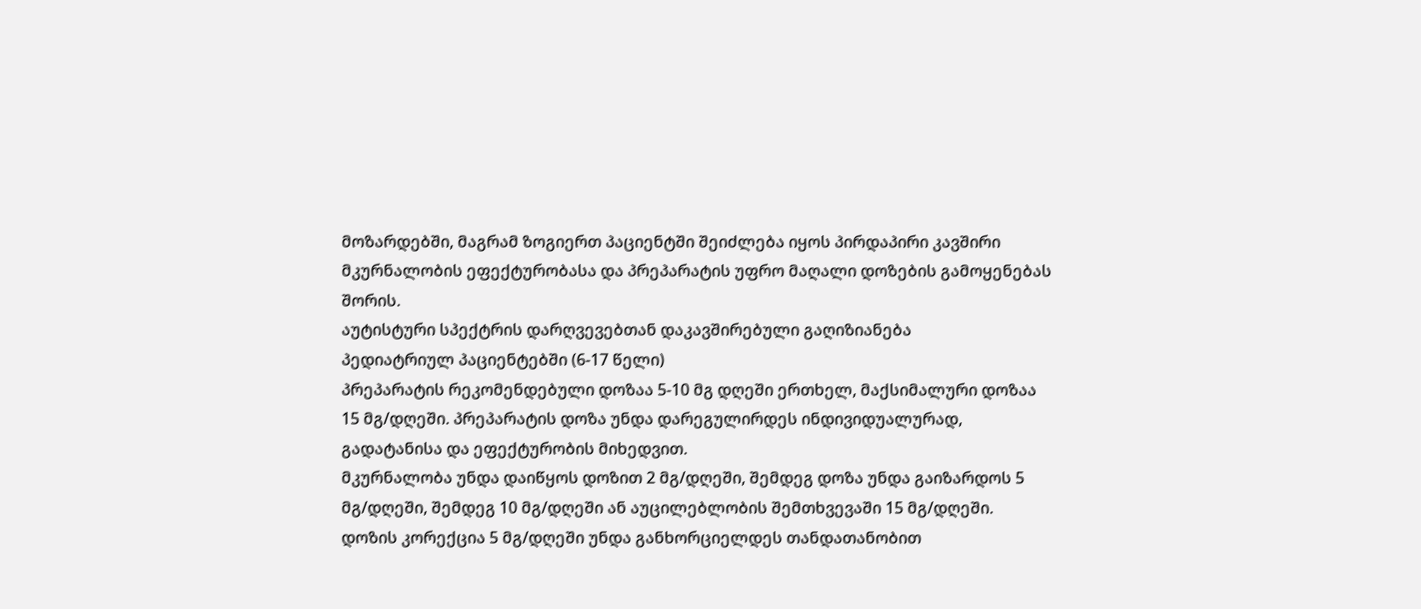მოზარდებში, მაგრამ ზოგიერთ პაციენტში შეიძლება იყოს პირდაპირი კავშირი მკურნალობის ეფექტურობასა და პრეპარატის უფრო მაღალი დოზების გამოყენებას შორის.
აუტისტური სპექტრის დარღვევებთან დაკავშირებული გაღიზიანება
პედიატრიულ პაციენტებში (6-17 წელი)
პრეპარატის რეკომენდებული დოზაა 5-10 მგ დღეში ერთხელ, მაქსიმალური დოზაა 15 მგ/დღეში. პრეპარატის დოზა უნდა დარეგულირდეს ინდივიდუალურად, გადატანისა და ეფექტურობის მიხედვით.
მკურნალობა უნდა დაიწყოს დოზით 2 მგ/დღეში, შემდეგ დოზა უნდა გაიზარდოს 5 მგ/დღეში, შემდეგ 10 მგ/დღეში ან აუცილებლობის შემთხვევაში 15 მგ/დღეში.
დოზის კორექცია 5 მგ/დღეში უნდა განხორციელდეს თანდათანობით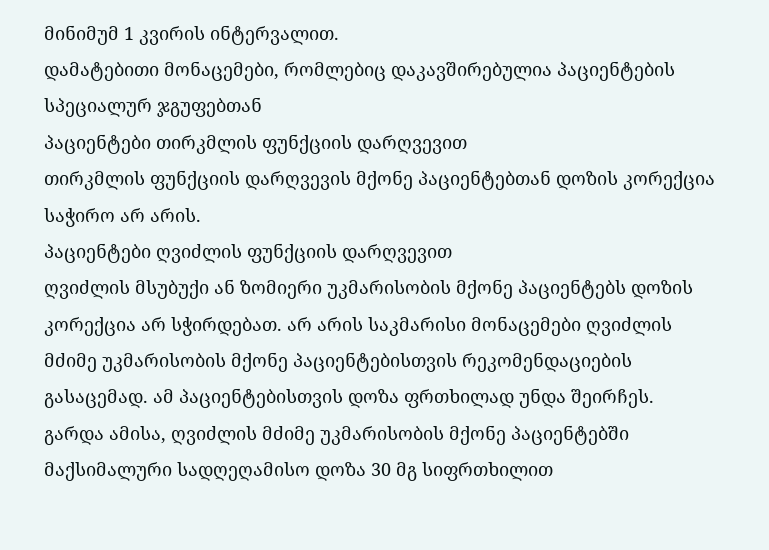მინიმუმ 1 კვირის ინტერვალით.
დამატებითი მონაცემები, რომლებიც დაკავშირებულია პაციენტების სპეციალურ ჯგუფებთან
პაციენტები თირკმლის ფუნქციის დარღვევით
თირკმლის ფუნქციის დარღვევის მქონე პაციენტებთან დოზის კორექცია საჭირო არ არის.
პაციენტები ღვიძლის ფუნქციის დარღვევით
ღვიძლის მსუბუქი ან ზომიერი უკმარისობის მქონე პაციენტებს დოზის კორექცია არ სჭირდებათ. არ არის საკმარისი მონაცემები ღვიძლის მძიმე უკმარისობის მქონე პაციენტებისთვის რეკომენდაციების გასაცემად. ამ პაციენტებისთვის დოზა ფრთხილად უნდა შეირჩეს. გარდა ამისა, ღვიძლის მძიმე უკმარისობის მქონე პაციენტებში მაქსიმალური სადღეღამისო დოზა 30 მგ სიფრთხილით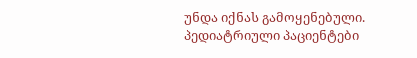უნდა იქნას გამოყენებული.
პედიატრიული პაციენტები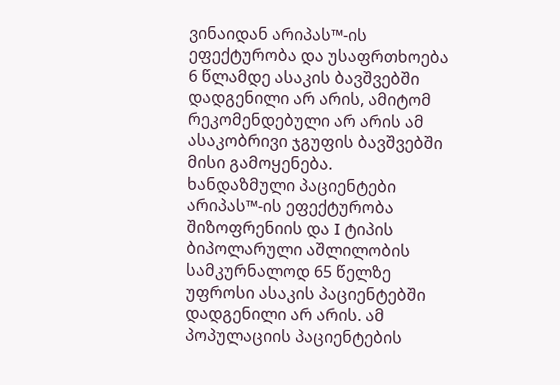ვინაიდან არიპას™-ის ეფექტურობა და უსაფრთხოება 6 წლამდე ასაკის ბავშვებში დადგენილი არ არის, ამიტომ რეკომენდებული არ არის ამ ასაკობრივი ჯგუფის ბავშვებში მისი გამოყენება.
ხანდაზმული პაციენტები
არიპას™-ის ეფექტურობა შიზოფრენიის და I ტიპის ბიპოლარული აშლილობის სამკურნალოდ 65 წელზე უფროსი ასაკის პაციენტებში დადგენილი არ არის. ამ პოპულაციის პაციენტების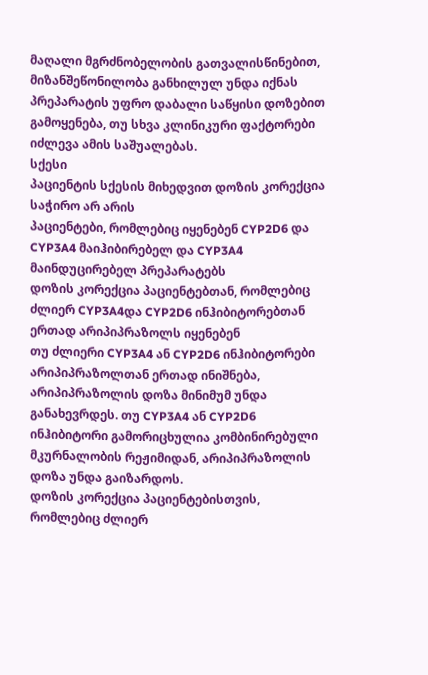მაღალი მგრძნობელობის გათვალისწინებით, მიზანშეწონილობა განხილულ უნდა იქნას პრეპარატის უფრო დაბალი საწყისი დოზებით გამოყენება, თუ სხვა კლინიკური ფაქტორები იძლევა ამის საშუალებას.
სქესი
პაციენტის სქესის მიხედვით დოზის კორექცია საჭირო არ არის
პაციენტები, რომლებიც იყენებენ CYP2D6 და CYP3A4 მაიჰიბირებელ და CYP3A4 მაინდუცირებელ პრეპარატებს
დოზის კორექცია პაციენტებთან, რომლებიც ძლიერ CYP3A4და CYP2D6 ინჰიბიტორებთან ერთად არიპიპრაზოლს იყენებენ
თუ ძლიერი CYP3A4 ან CYP2D6 ინჰიბიტორები არიპიპრაზოლთან ერთად ინიშნება, არიპიპრაზოლის დოზა მინიმუმ უნდა განახევრდეს. თუ CYP3A4 ან CYP2D6 ინჰიბიტორი გამორიცხულია კომბინირებული მკურნალობის რეჟიმიდან, არიპიპრაზოლის დოზა უნდა გაიზარდოს.
დოზის კორექცია პაციენტებისთვის, რომლებიც ძლიერ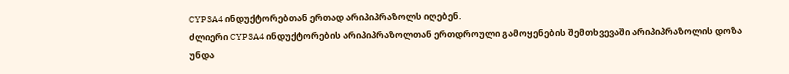CYP3A4 ინდუქტორებთან ერთად არიპიპრაზოლს იღებენ.
ძლიერი CYP3A4 ინდუქტორების არიპიპრაზოლთან ერთდროული გამოყენების შემთხვევაში არიპიპრაზოლის დოზა უნდა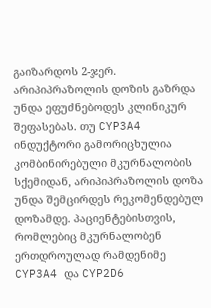გაიზარდოს 2-ჯერ. არიპიპრაზოლის დოზის გაზრდა უნდა ეფუძნებოდეს კლინიკურ შეფასებას. თუ CYP3A4 ინდუქტორი გამორიცხულია კომბინირებული მკურნალობის სქემიდან, არიპიპრაზოლის დოზა უნდა შემცირდეს რეკომენდებულ დოზამდე. პაციენტებისთვის, რომლებიც მკურნალობენ ერთდროულად რამდენიმე CYP3A4 და CYP2D6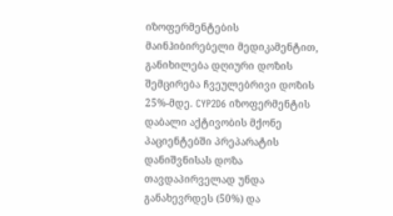იზოფერმენტების მაინჰიბირებელი მედიკამენტით, განიხილება დღიური დოზის შემცირება ჩვეულებრივი დოზის 25%-მდე. CYP2D6 იზოფერმენტის დაბალი აქტივობის მქონე პაციენტებში პრეპარატის დანიშვნისას დოზა თავდაპირველად უნდა განახევრდეს (50%) და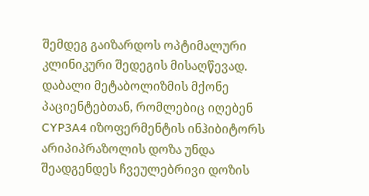შემდეგ გაიზარდოს ოპტიმალური კლინიკური შედეგის მისაღწევად. დაბალი მეტაბოლიზმის მქონე პაციენტებთან, რომლებიც იღებენ CYP3A4 იზოფერმენტის ინჰიბიტორს არიპიპრაზოლის დოზა უნდა შეადგენდეს ჩვეულებრივი დოზის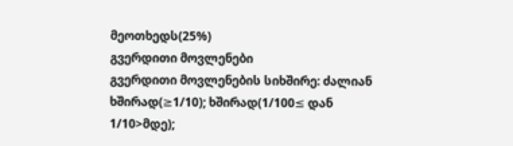მეოთხედს(25%)
გვერდითი მოვლენები
გვერდითი მოვლენების სიხშირე: ძალიან ხშირად(≥1/10); ხშირად(1/100≤ დან 1/10>მდე);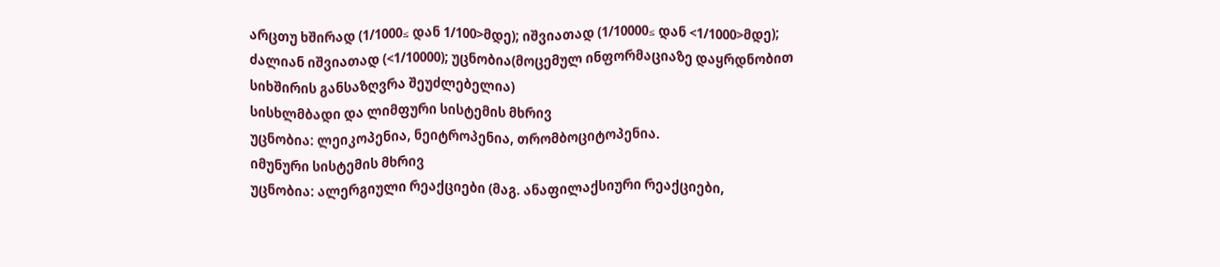არცთუ ხშირად (1/1000≤ დან 1/100>მდე); იშვიათად (1/10000≤ დან <1/1000>მდე); ძალიან იშვიათად (<1/10000); უცნობია(მოცემულ ინფორმაციაზე დაყრდნობით სიხშირის განსაზღვრა შეუძლებელია)
სისხლმბადი და ლიმფური სისტემის მხრივ
უცნობია: ლეიკოპენია, ნეიტროპენია, თრომბოციტოპენია.
იმუნური სისტემის მხრივ
უცნობია: ალერგიული რეაქციები (მაგ. ანაფილაქსიური რეაქციები,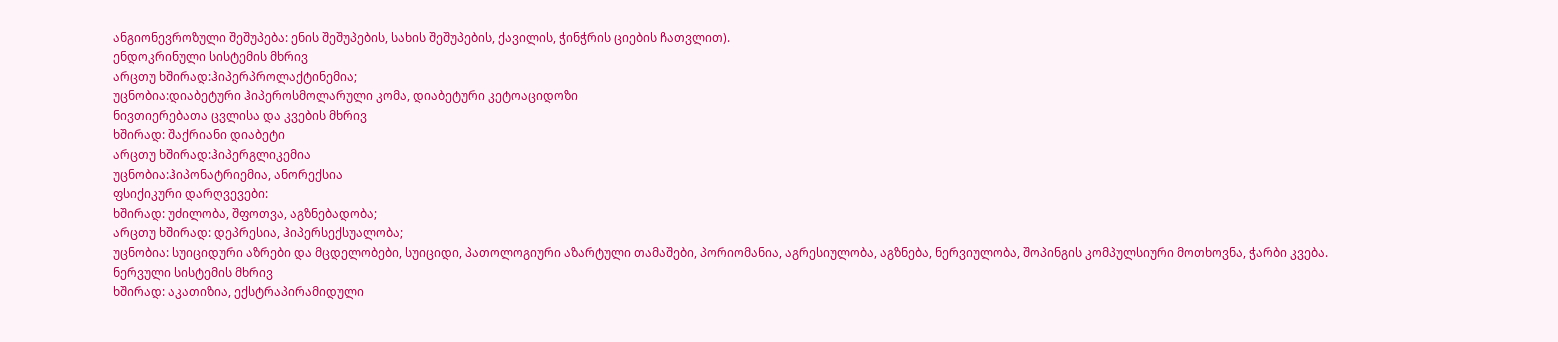ანგიონევროზული შეშუპება: ენის შეშუპების, სახის შეშუპების, ქავილის, ჭინჭრის ციების ჩათვლით).
ენდოკრინული სისტემის მხრივ
არცთუ ხშირად:ჰიპერპროლაქტინემია;
უცნობია:დიაბეტური ჰიპეროსმოლარული კომა, დიაბეტური კეტოაციდოზი
ნივთიერებათა ცვლისა და კვების მხრივ
ხშირად: შაქრიანი დიაბეტი
არცთუ ხშირად:ჰიპერგლიკემია
უცნობია:ჰიპონატრიემია, ანორექსია
ფსიქიკური დარღვევები:
ხშირად: უძილობა, შფოთვა, აგზნებადობა;
არცთუ ხშირად: დეპრესია, ჰიპერსექსუალობა;
უცნობია: სუიციდური აზრები და მცდელობები, სუიციდი, პათოლოგიური აზარტული თამაშები, პორიომანია, აგრესიულობა, აგზნება, ნერვიულობა, შოპინგის კომპულსიური მოთხოვნა, ჭარბი კვება.
ნერვული სისტემის მხრივ
ხშირად: აკათიზია, ექსტრაპირამიდული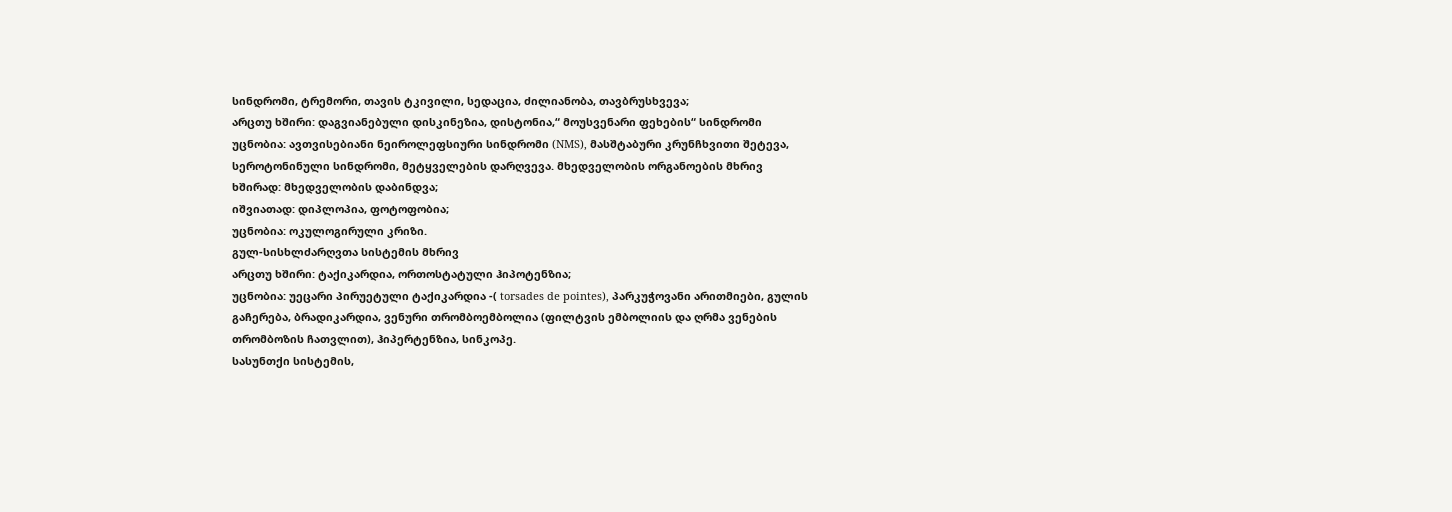სინდრომი, ტრემორი, თავის ტკივილი, სედაცია, ძილიანობა, თავბრუსხვევა;
არცთუ ხშირი: დაგვიანებული დისკინეზია, დისტონია,“ მოუსვენარი ფეხების“ სინდრომი
უცნობია: ავთვისებიანი ნეიროლეფსიური სინდრომი (NMS), მასშტაბური კრუნჩხვითი შეტევა, სეროტონინული სინდრომი, მეტყველების დარღვევა. მხედველობის ორგანოების მხრივ
ხშირად: მხედველობის დაბინდვა;
იშვიათად: დიპლოპია, ფოტოფობია;
უცნობია: ოკულოგირული კრიზი.
გულ-სისხლძარღვთა სისტემის მხრივ
არცთუ ხშირი: ტაქიკარდია, ორთოსტატული ჰიპოტენზია;
უცნობია: უეცარი პირუეტული ტაქიკარდია -( torsades de pointes), პარკუჭოვანი არითმიები, გულის გაჩერება, ბრადიკარდია, ვენური თრომბოემბოლია (ფილტვის ემბოლიის და ღრმა ვენების თრომბოზის ჩათვლით), ჰიპერტენზია, სინკოპე.
სასუნთქი სისტემის,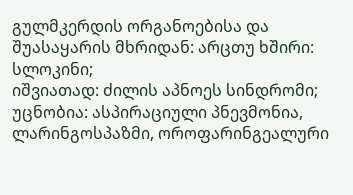გულმკერდის ორგანოებისა და შუასაყარის მხრიდან: არცთუ ხშირი: სლოკინი;
იშვიათად: ძილის აპნოეს სინდრომი;
უცნობია: ასპირაციული პნევმონია, ლარინგოსპაზმი, ოროფარინგეალური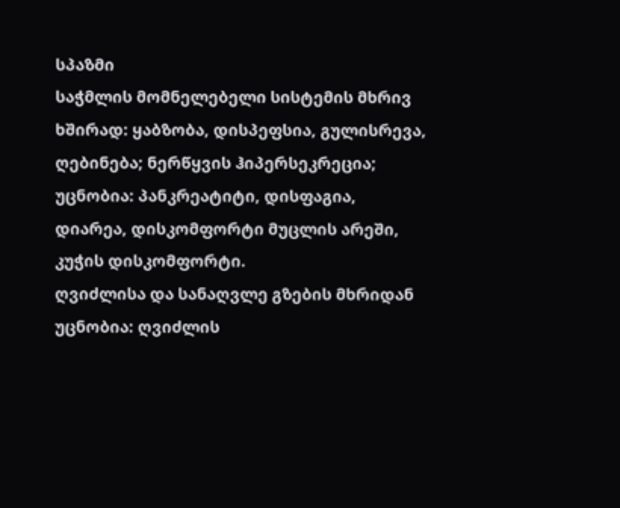სპაზმი
საჭმლის მომნელებელი სისტემის მხრივ
ხშირად: ყაბზობა, დისპეფსია, გულისრევა, ღებინება; ნერწყვის ჰიპერსეკრეცია;
უცნობია: პანკრეატიტი, დისფაგია, დიარეა, დისკომფორტი მუცლის არეში, კუჭის დისკომფორტი.
ღვიძლისა და სანაღვლე გზების მხრიდან
უცნობია: ღვიძლის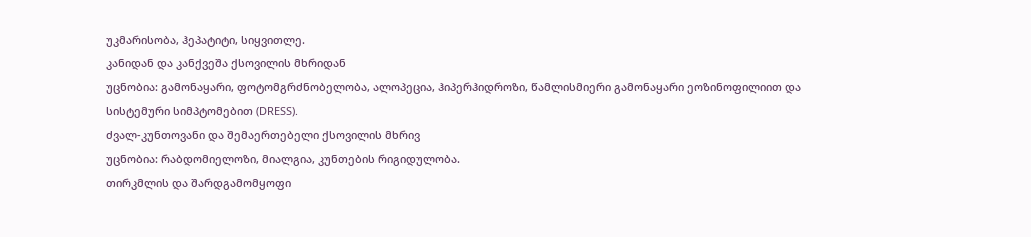უკმარისობა, ჰეპატიტი, სიყვითლე.
კანიდან და კანქვეშა ქსოვილის მხრიდან
უცნობია: გამონაყარი, ფოტომგრძნობელობა, ალოპეცია, ჰიპერჰიდროზი, წამლისმიერი გამონაყარი ეოზინოფილიით და სისტემური სიმპტომებით (DRESS).
ძვალ-კუნთოვანი და შემაერთებელი ქსოვილის მხრივ
უცნობია: რაბდომიელოზი, მიალგია, კუნთების რიგიდულობა.
თირკმლის და შარდგამომყოფი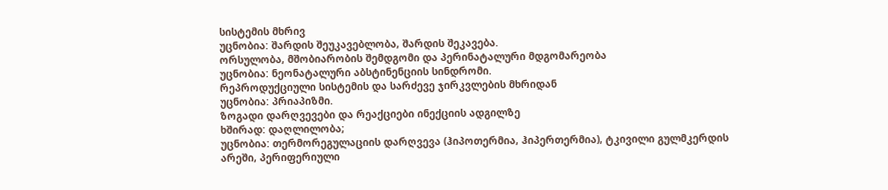სისტემის მხრივ
უცნობია: შარდის შეუკავებლობა, შარდის შეკავება.
ორსულობა, მშობიარობის შემდგომი და პერინატალური მდგომარეობა
უცნობია: ნეონატალური აბსტინენციის სინდრომი.
რეპროდუქციული სისტემის და სარძევე ჯირკვლების მხრიდან
უცნობია: პრიაპიზმი.
ზოგადი დარღვევები და რეაქციები ინექციის ადგილზე
ხშირად: დაღლილობა;
უცნობია: თერმორეგულაციის დარღვევა (ჰიპოთერმია, ჰიპერთერმია), ტკივილი გულმკერდის არეში, პერიფერიული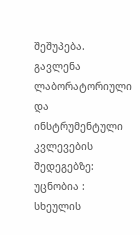შეშუპება.
გავლენა ლაბორატორიული და ინსტრუმენტული კვლევების შედეგებზე: უცნობია : სხეულის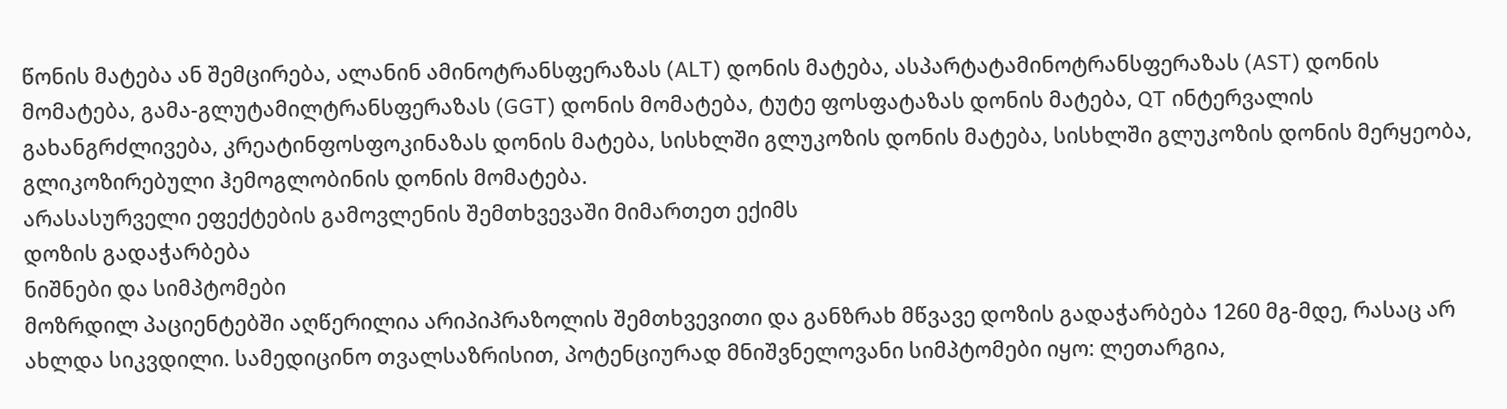წონის მატება ან შემცირება, ალანინ ამინოტრანსფერაზას (ALT) დონის მატება, ასპარტატამინოტრანსფერაზას (AST) დონის მომატება, გამა-გლუტამილტრანსფერაზას (GGT) დონის მომატება, ტუტე ფოსფატაზას დონის მატება, QT ინტერვალის გახანგრძლივება, კრეატინფოსფოკინაზას დონის მატება, სისხლში გლუკოზის დონის მატება, სისხლში გლუკოზის დონის მერყეობა, გლიკოზირებული ჰემოგლობინის დონის მომატება.
არასასურველი ეფექტების გამოვლენის შემთხვევაში მიმართეთ ექიმს
დოზის გადაჭარბება
ნიშნები და სიმპტომები
მოზრდილ პაციენტებში აღწერილია არიპიპრაზოლის შემთხვევითი და განზრახ მწვავე დოზის გადაჭარბება 1260 მგ-მდე, რასაც არ ახლდა სიკვდილი. სამედიცინო თვალსაზრისით, პოტენციურად მნიშვნელოვანი სიმპტომები იყო: ლეთარგია,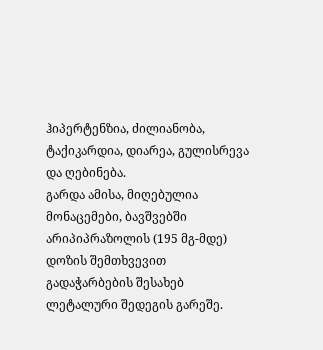ჰიპერტენზია, ძილიანობა, ტაქიკარდია, დიარეა, გულისრევა და ღებინება.
გარდა ამისა, მიღებულია მონაცემები, ბავშვებში არიპიპრაზოლის (195 მგ-მდე) დოზის შემთხვევით გადაჭარბების შესახებ ლეტალური შედეგის გარეშე.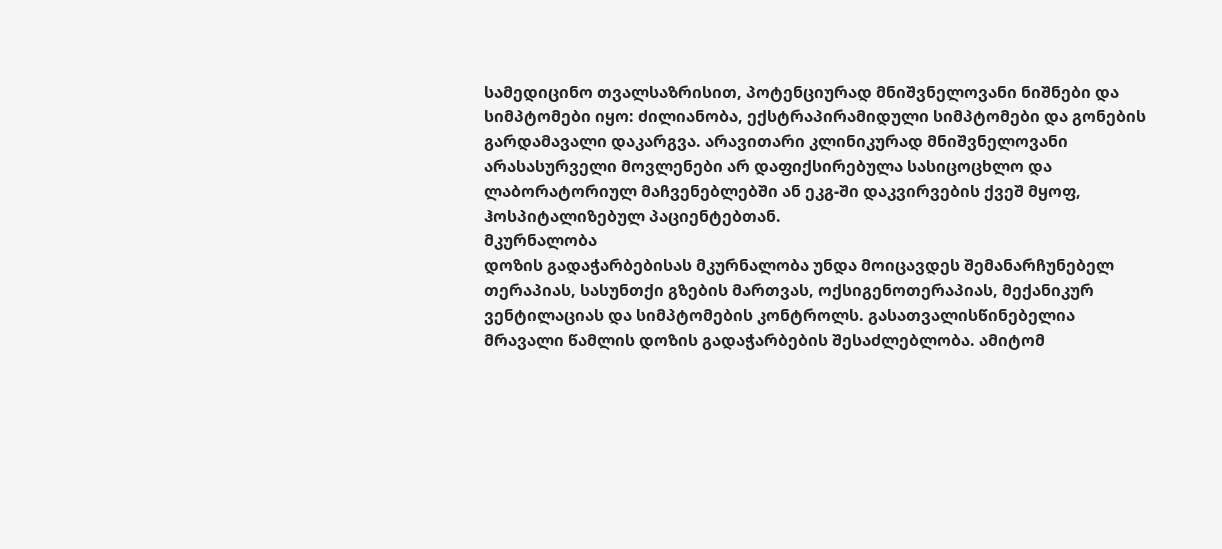სამედიცინო თვალსაზრისით, პოტენციურად მნიშვნელოვანი ნიშნები და სიმპტომები იყო: ძილიანობა, ექსტრაპირამიდული სიმპტომები და გონების გარდამავალი დაკარგვა. არავითარი კლინიკურად მნიშვნელოვანი არასასურველი მოვლენები არ დაფიქსირებულა სასიცოცხლო და ლაბორატორიულ მაჩვენებლებში ან ეკგ-ში დაკვირვების ქვეშ მყოფ, ჰოსპიტალიზებულ პაციენტებთან.
მკურნალობა
დოზის გადაჭარბებისას მკურნალობა უნდა მოიცავდეს შემანარჩუნებელ თერაპიას, სასუნთქი გზების მართვას, ოქსიგენოთერაპიას, მექანიკურ ვენტილაციას და სიმპტომების კონტროლს. გასათვალისწინებელია მრავალი წამლის დოზის გადაჭარბების შესაძლებლობა. ამიტომ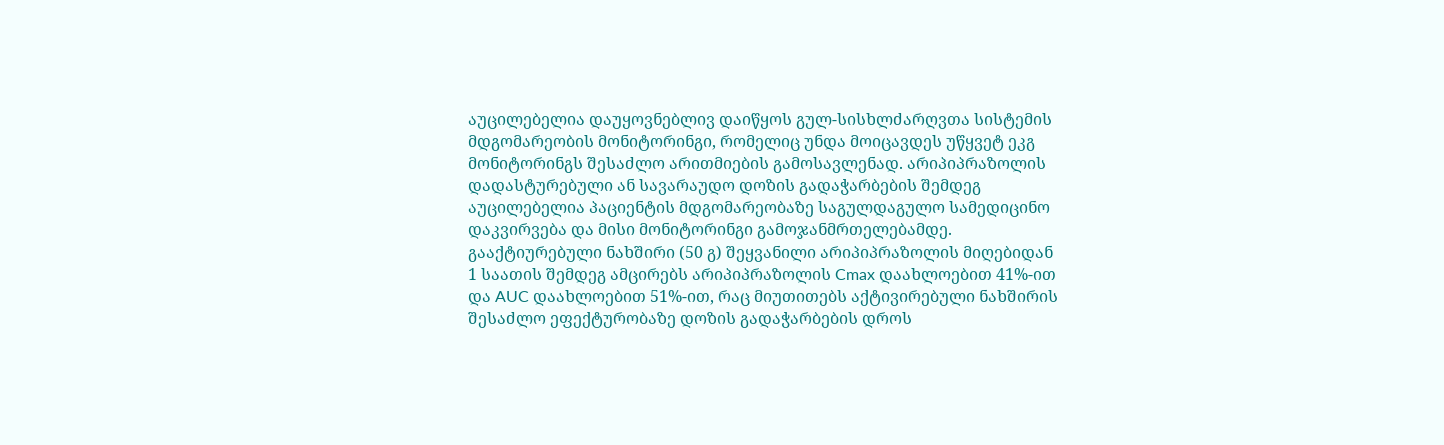აუცილებელია დაუყოვნებლივ დაიწყოს გულ-სისხლძარღვთა სისტემის მდგომარეობის მონიტორინგი, რომელიც უნდა მოიცავდეს უწყვეტ ეკგ მონიტორინგს შესაძლო არითმიების გამოსავლენად. არიპიპრაზოლის დადასტურებული ან სავარაუდო დოზის გადაჭარბების შემდეგ აუცილებელია პაციენტის მდგომარეობაზე საგულდაგულო სამედიცინო დაკვირვება და მისი მონიტორინგი გამოჯანმრთელებამდე.
გააქტიურებული ნახშირი (50 გ) შეყვანილი არიპიპრაზოლის მიღებიდან 1 საათის შემდეგ ამცირებს არიპიპრაზოლის Cmax დაახლოებით 41%-ით და AUC დაახლოებით 51%-ით, რაც მიუთითებს აქტივირებული ნახშირის შესაძლო ეფექტურობაზე დოზის გადაჭარბების დროს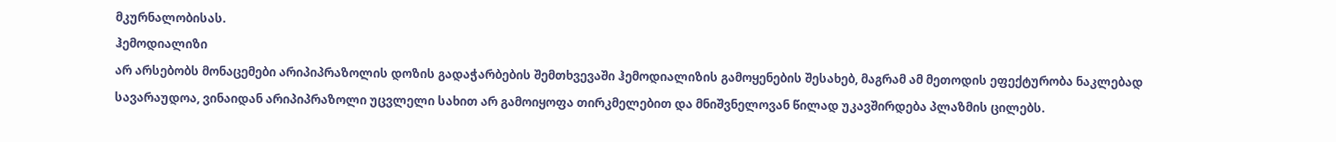მკურნალობისას.
ჰემოდიალიზი
არ არსებობს მონაცემები არიპიპრაზოლის დოზის გადაჭარბების შემთხვევაში ჰემოდიალიზის გამოყენების შესახებ, მაგრამ ამ მეთოდის ეფექტურობა ნაკლებად სავარაუდოა, ვინაიდან არიპიპრაზოლი უცვლელი სახით არ გამოიყოფა თირკმელებით და მნიშვნელოვან წილად უკავშირდება პლაზმის ცილებს.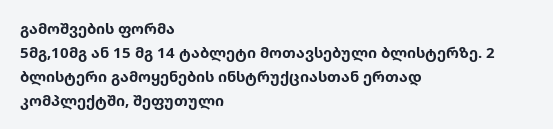გამოშვების ფორმა
5მგ,10მგ ან 15 მგ 14 ტაბლეტი მოთავსებული ბლისტერზე. 2 ბლისტერი გამოყენების ინსტრუქციასთან ერთად კომპლექტში, შეფუთული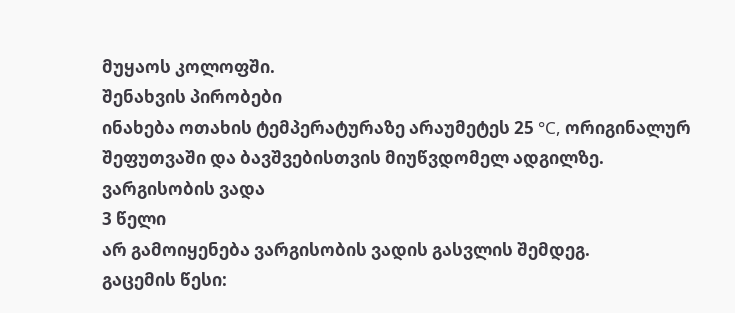მუყაოს კოლოფში.
შენახვის პირობები
ინახება ოთახის ტემპერატურაზე არაუმეტეს 25 °С, ორიგინალურ შეფუთვაში და ბავშვებისთვის მიუწვდომელ ადგილზე.
ვარგისობის ვადა
3 წელი
არ გამოიყენება ვარგისობის ვადის გასვლის შემდეგ.
გაცემის წესი: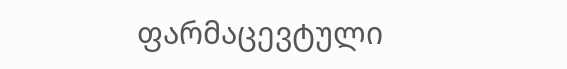ფარმაცევტული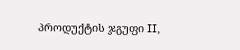პროდუქტის ჯგუფი II,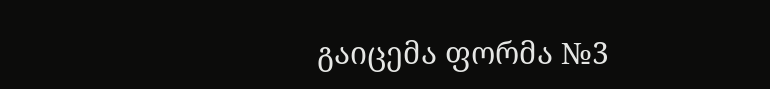გაიცემა ფორმა №3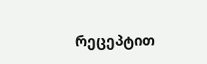რეცეპტით